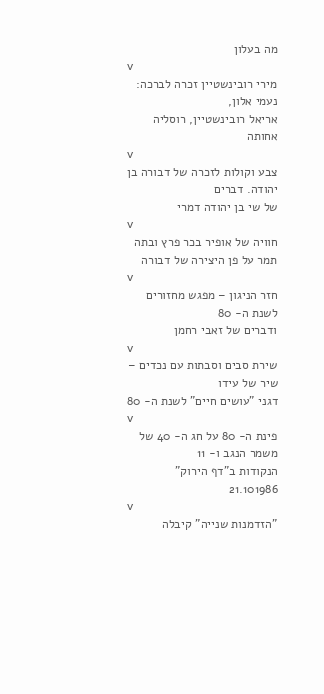מה בעלון
v
מירי רובינשטיין זכרה לברכה: נעמי אלון,
אריאל רובינשטיין, רוסליה אחותה
v
צבע וקולות לזכרה של דבורה בן יהודה. דברים
של שי בן יהודה דמרי
v
חוויה של אופיר בכר פרץ ובתה תמר על פן היצירה של דבורה
v
חזר הניגון – מפגש מחזורים לשנת ה- 80
ודברים של זאבי רחמן
v
שירת סבים וסבתות עם נכדים – שיר של עידו
דגני "עושים חיים" לשנת ה- 80
v
פינת ה- 80 על חג ה- 40 של משמר הנגב ו- 11
הנקודות ב"דף הירוק" 21.101986
v
"הזדמנות שנייה" קיבלה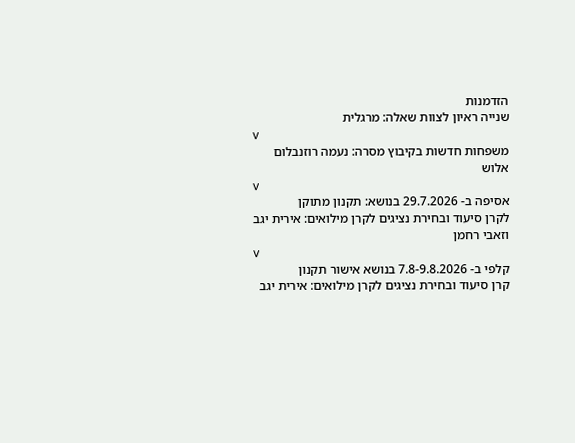הזדמנות
שנייה ראיון לצוות שאלה: מרגלית
v
משפחות חדשות בקיבוץ מסרה: נעמה רוזנבלום אלוש
v
אסיפה ב- 29.7.2026 בנושא: תקנון מתוקן
לקרן סיעוד ובחירת נציגים לקרן מילואים: אירית יגב וזאבי רחמן
v
קלפי ב- 7.8-9.8.2026 בנושא אישור תקנון
קרן סיעוד ובחירת נציגים לקרן מילואים: אירית יגב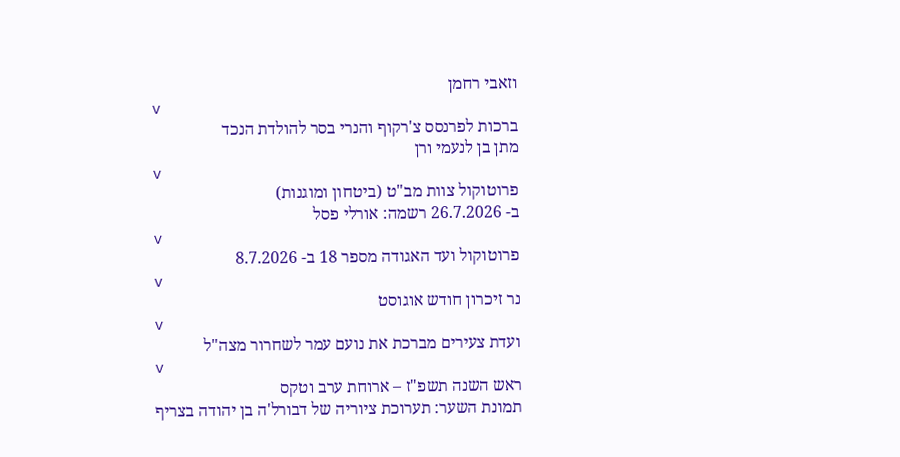וזאבי רחמן
v
ברכות לפרנסס צ'רקוף והנרי בסר להולדת הנכד
מתן בן לנעמי ורן
v
פרוטוקול צוות מב"ט (ביטחון ומוגנות)
ב- 26.7.2026 רשמה: אורלי פסל
v
פרוטוקול ועד האגודה מספר 18 ב- 8.7.2026
v
נר זיכרון חודש אוגוסט
v
ועדת צעירים מברכת את נועם עמר לשחרור מצה"ל
v
ראש השנה תשפ"ז – ארוחת ערב וטקס
תמונת השער: תערוכת ציוריה של דבורל'ה בן יהודה בצריף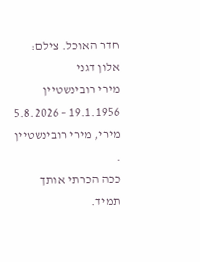חדר האוכל. צילם: אלון דגני
מירי רובינשטיין 19.1.1956 – 5.8.2026
מירי, מירי רובינשטיין .
ככה הכרתי אותך תמיד.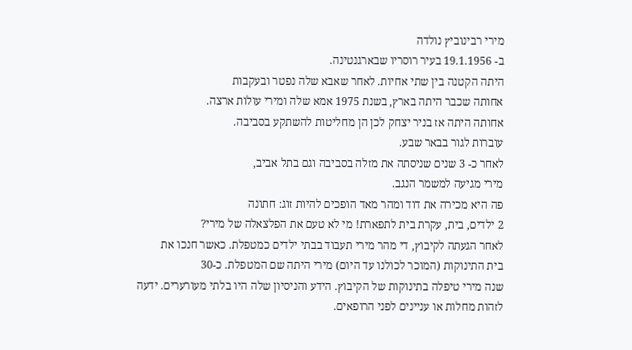מירי רבינוביץ נולדה
ב- 19.1.1956 בעיר רוסריו שבארגנטינה.
היתה הקטנה בין שתי אחיות. לאחר שאבא שלה נפטר ובעקבות
אחותה שכבר היתה בארץ, בשנת 1975 אמא שלה ומירי עולות ארצה.
אחותה היתה אז בניר יצחק לכן הן מחליטות להשתקע בסביבה.
עוברות לגור בבאר שבע.
לאחר כ- 3 שנים שניסתה את מזלה בסביבה וגם בתל אביב,
מירי מגיעה למשמר הנגב.
פה היא מכירה את דוד ומהר מאד הופכים להיות זוג: חתונה
2 ילדים, בית, עקרת בית לתפארת! מי לא טעם את הפלצאלה של מירי?
לאחר הגעתה לקיבוץ, די מהר מירי תעבוד בבתי ילדים כמטפלת. כאשר חנכו את
בית התינוקות (המוכר לכולנו עד היום) מירי היתה שם המטפלת. כ-30
שנה מירי טיפלה בתינוקות של הקיבוץ. הידע והניסיון שלה היו בלתי מעורערים. ידעה
לזהות מחלות או עניינים לפני הרופאים.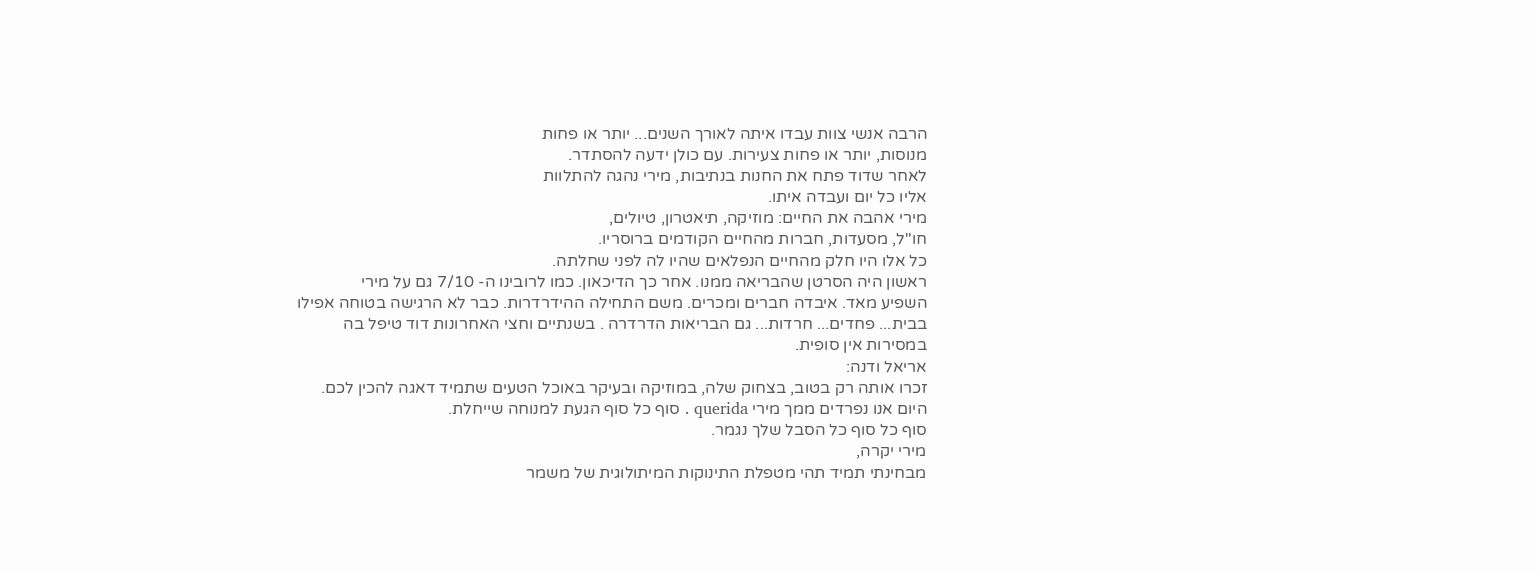הרבה אנשי צוות עבדו איתה לאורך השנים... יותר או פחות
מנוסות, יותר או פחות צעירות. עם כולן ידעה להסתדר.
לאחר שדוד פתח את החנות בנתיבות, מירי נהגה להתלוות
אליו כל יום ועבדה איתו.
מירי אהבה את החיים: מוזיקה, תיאטרון, טיולים,
חו"ל, מסעדות, חברות מהחיים הקודמים ברוסריו.
כל אלו היו חלק מהחיים הנפלאים שהיו לה לפני שחלתה.
ראשון היה הסרטן שהבריאה ממנו. אחר כך הדיכאון. כמו לרובינו ה- 7/10 גם על מירי
השפיע מאד. איבדה חברים ומכרים. משם התחילה ההידרדרות. כבר לא הרגישה בטוחה אפילו
בבית... פחדים... חרדות... גם הבריאות הדרדרה . בשנתיים וחצי האחרונות דוד טיפל בה
במסירות אין סופית.
אריאל ודנה:
זכרו אותה רק בטוב, בצחוק שלה, במוזיקה ובעיקר באוכל הטעים שתמיד דאגה להכין לכם.
היום אנו נפרדים ממך מירי querida . סוף כל סוף הגעת למנוחה שייחלת.
סוף כל סוף כל הסבל שלך נגמר.
מירי יקרה,
מבחינתי תמיד תהי מטפלת התינוקות המיתולוגית של משמר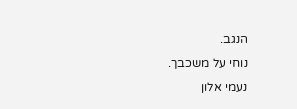הנגב.
נוחי על משכבך.
נעמי אלון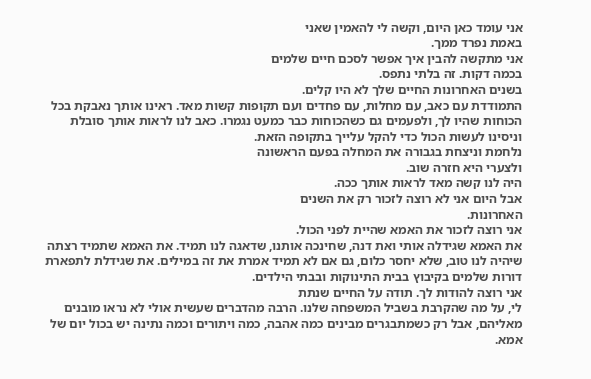אני עומד כאן היום, וקשה לי להאמין שאני
באמת נפרד ממך.
אני מתקשה להבין איך אפשר לסכם חיים שלמים
בכמה דקות. זה בלתי נתפס.
בשנים האחרונות החיים שלך לא היו קלים.
התמודדת עם כאב, עם מחלות, עם פחדים ועם תקופות קשות מאד. ראינו אותך נאבקת בכל
הכוחות שהיו לך, ולפעמים גם כשהכוחות כבר כמעט נגמרו. כאב לנו לראות אותך סובלת
וניסינו לעשות הכול כדי להקל עלייך בתקופה הזאת.
נלחמת וניצחת בגבורה את המחלה בפעם הראשונה
ולצערי היא חזרה שוב.
היה לנו קשה מאד לראות אותך ככה.
אבל היום אני לא רוצה לזכור רק את השנים
האחרונות.
אני רוצה לזכור את האמא שהיית לפני הכול.
את האמא שגידלה אותי ואת דנה, שחינכה אותנו, שדאגה לנו תמיד. את האמא שתמיד רצתה
שיהיה לנו טוב, שלא יחסר כלום, גם אם לא תמיד אמרת את זה במילים. את שגידלת לתפארת
דורות שלמים בקיבוץ בבית התינוקות ובבתי הילדים.
אני רוצה להודות לך. תודה על החיים שנתת
לי, על מה שהקרבת בשביל המשפחה שלנו. הרבה מהדברים שעשית אולי לא נראו מובנים
מאליהם, אבל רק כשמתבגרים מבינים כמה אהבה, כמה ויתורים וכמה נתינה יש בכול יום של
אמא.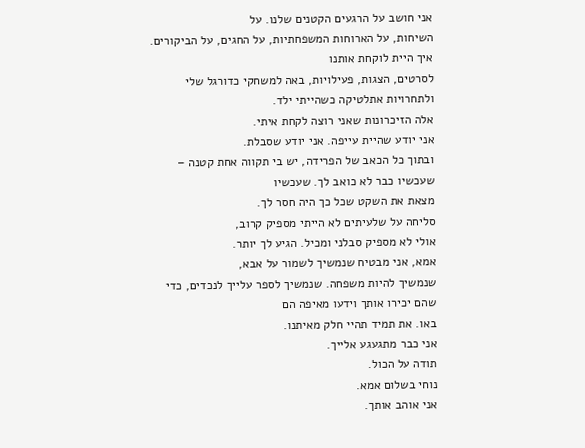אני חושב על הרגעים הקטנים שלנו. על
השיחות, על הארוחות המשפחתיות, על החגים, על הביקורים. איך היית לוקחת אותנו
לסרטים, הצגות, פעילויות, באה למשחקי כדורגל שלי ולתחרויות אתלטיקה כשהייתי ילד.
אלה הזיכרונות שאני רוצה לקחת איתי.
אני יודע שהיית עייפה. אני יודע שסבלת.
ובתוך כל הכאב של הפרידה, יש בי תקווה אחת קטנה – שעכשיו כבר לא כואב לך. שעכשיו
מצאת את השקט שכל כך היה חסר לך.
סליחה על שלעיתים לא הייתי מספיק קרוב,
אולי לא מספיק סבלני ומכיל. הגיע לך יותר.
אמא, אני מבטיח שנמשיך לשמור על אבא,
שנמשיך להיות משפחה. שנמשיך לספר עלייך לנכדים, כדי שהם יכירו אותך וידעו מאיפה הם
באו. את תמיד תהיי חלק מאיתנו.
אני כבר מתגעגע אלייך.
תודה על הכול.
נוחי בשלום אמא.
אני אוהב אותך.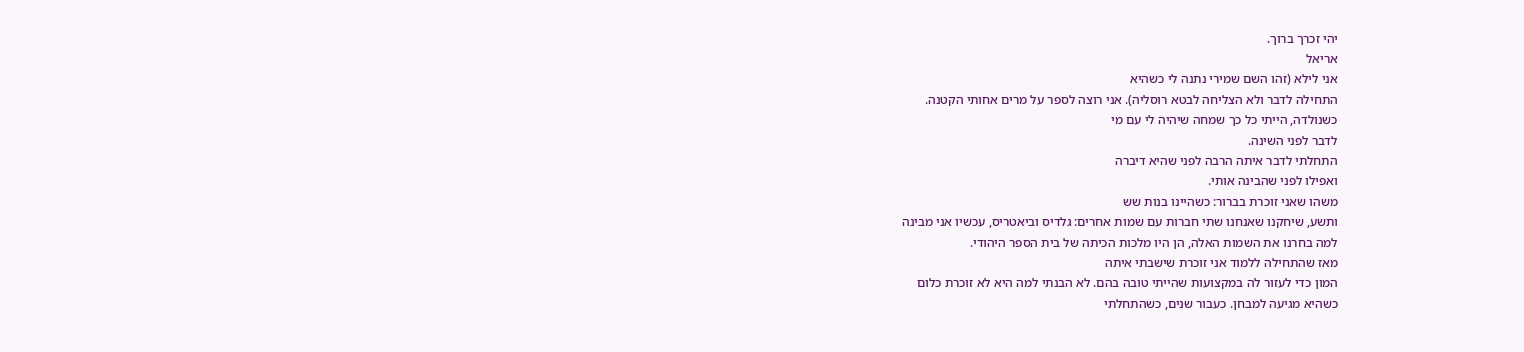יהי זכרך ברוך.
אריאל
אני לילא (זהו השם שמירי נתנה לי כשהיא
התחילה לדבר ולא הצליחה לבטא רוסליה). אני רוצה לספר על מרים אחותי הקטנה.
כשנולדה, הייתי כל כך שמחה שיהיה לי עם מי
לדבר לפני השינה.
התחלתי לדבר איתה הרבה לפני שהיא דיברה
ואפילו לפני שהבינה אותי.
משהו שאני זוכרת בברור: כשהיינו בנות שש
ותשע, שיחקנו שאנחנו שתי חברות עם שמות אחרים: גלדיס וביאטריס, עכשיו אני מבינה
למה בחרנו את השמות האלה, הן היו מלכות הכיתה של בית הספר היהודי.
מאז שהתחילה ללמוד אני זוכרת שישבתי איתה
המון כדי לעזור לה במקצועות שהייתי טובה בהם. לא הבנתי למה היא לא זוכרת כלום
כשהיא מגיעה למבחן. כעבור שנים, כשהתחלתי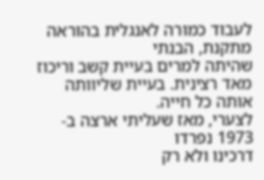לעבוד כמורה לאנגלית בהוראה מתקנת, הבנתי
שהיתה למרים בעיית קשב וריכוז מאד רצינית. בעיית שליוותה אותה כל חייה.
לצערי, מאז שעליתי ארצה ב- 1973 נפרדו
דרכינו ולא רק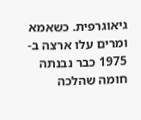גיאוגרפית. כשאמא ומרים עלו ארצה ב- 1975 כבר נבנתה חומה שהלכה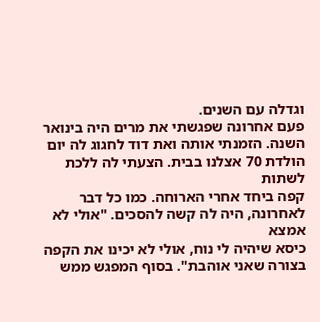וגדלה עם השנים.
פעם אחרונה שפגשתי את מרים היה בינואר
השנה. הזמנתי אותה ואת דוד לחגוג לה יום הולדת 70 אצלנו בבית. הצעתי לה ללכת לשתות
קפה ביחד אחרי הארוחה. כמו כל דבר לאחרונה, היה לה קשה להסכים. "אולי לא אמצא
כיסא שיהיה לי נוח, אולי לא יכינו את הקפה בצורה שאני אוהבת". בסוף המפגש ממש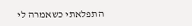התפלאתי כשאמרה לי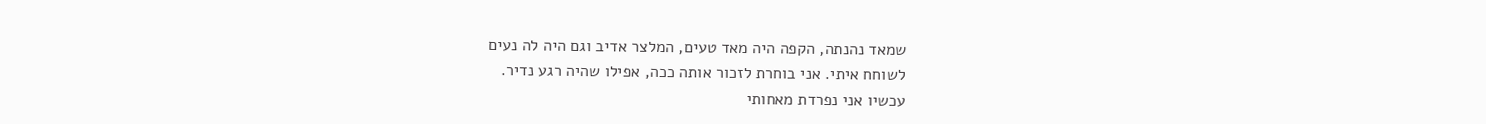שמאד נהנתה, הקפה היה מאד טעים, המלצר אדיב וגם היה לה נעים
לשוחח איתי. אני בוחרת לזכור אותה ככה, אפילו שהיה רגע נדיר.
עכשיו אני נפרדת מאחותי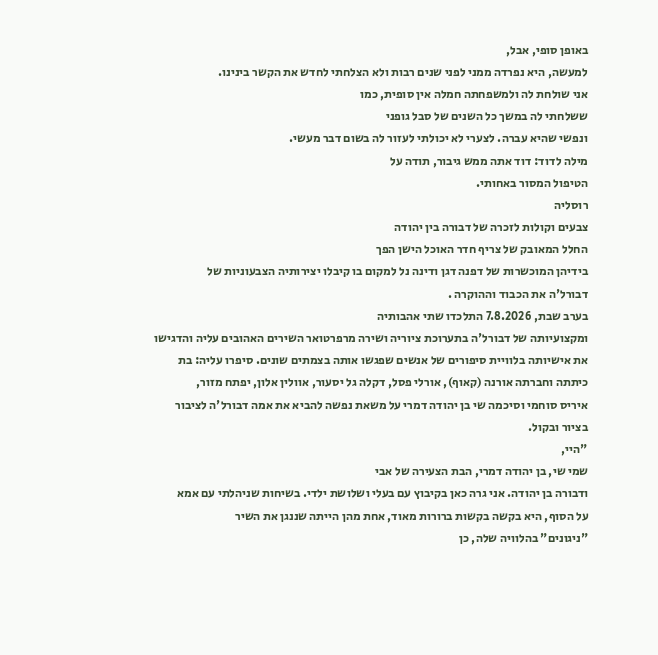באופן סופי, אבל,
למעשה, היא נפרדה ממני לפני שנים רבות ולא הצלחתי לחדש את הקשר בינינו.
אני שולחת לה ולמשפחתה חמלה אין סופית, כמו
ששלחתי לה במשך כל השנים של סבל גופני
ונפשי שהיא עברה. לצערי לא יכולתי לעזור לה בשום דבר מעשי.
מילה לדוד: דוד אתה ממש גיבור, תודה על
הטיפול המסור באחותי.
רוסליה
צבעים וקולות לזכרה של דבורה בין יהודה
החלל המאובק של צריף חדר האוכל הישן הפך
בידיהן המוכשרות של דפנה דגן ודינה נל למקום בו קיבלו יצירותיה הצבעוניות של
דבורל'ה את הכבוד וההוקרה .
בערב שבת, 7.8.2026 התלכדו שתי אהבותיה
ומקצועיותה של דבורל'ה בתערוכת ציוריה ושירה מרפרטואר השירים האהובים עליה והדגישו
את אישיותה בלוויית סיפורים של אנשים שפגשו אותה בצמתים שונים. סיפרו עליה: בת
כיתתה וחברתה אורנה (קאוף), אורלי פסל, דקלה גל יסעור, אוולין אלון, יפתח מזור,
איריס סוחמי וסיכמה שי בן יהודה דמרי על משאת נפשה להביא את אמה דבורל'ה לציבור
בציור ובקול.
"היי,
שמי שי, בן יהודה דמרי, הבת הצעירה של אבי
ודבורה בן יהודה. אני גרה כאן בקיבוץ עם בעלי ושלושת ילדי. בשיחות שניהלתי עם אמא
על הסוף, היא בקשה בקשות ברורות מאוד, אחת מהן הייתה שננגן את השיר
"ניגונים" בהלוויה שלה, כן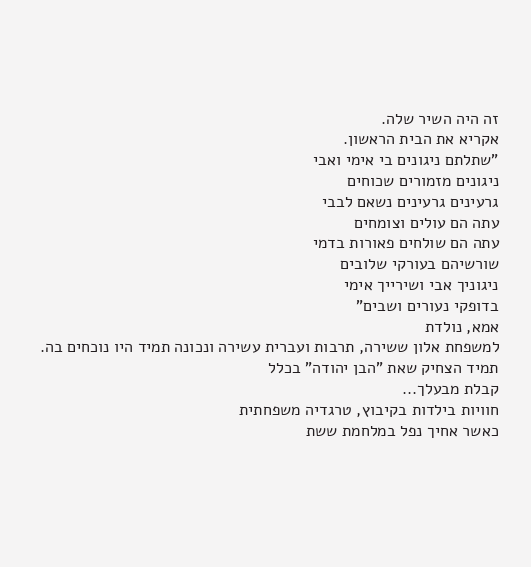זה היה השיר שלה.
אקריא את הבית הראשון.
"שתלתם ניגונים בי אימי ואבי
ניגונים מזמורים שכוחים
גרעינים גרעינים נשאם לבבי
עתה הם עולים וצומחים
עתה הם שולחים פאורות בדמי
שורשיהם בעורקי שלובים
ניגוניך אבי ושירייך אימי
בדופקי נעורים ושבים"
אמא, נולדת
למשפחת אלון ששירה, תרבות ועברית עשירה ונכונה תמיד היו נוכחים בה.
תמיד הצחיק שאת "הבן יהודה" בכלל
קבלת מבעלך...
חוויות בילדות בקיבוץ, טרגדיה משפחתית
כאשר אחיך נפל במלחמת ששת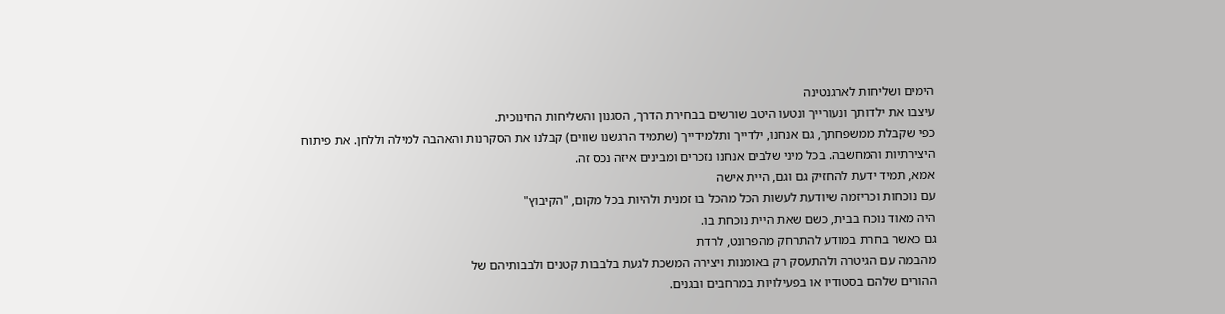הימים ושליחות לארגנטינה
עיצבו את ילדותך ונעורייך ונטעו היטב שורשים בבחירת הדרך, הסגנון והשליחות החינוכית.
כפי שקבלת ממשפחתך, גם אנחנו, ילדייך ותלמידייך (שתמיד הרגשנו שווים) קבלנו את הסקרנות והאהבה למילה וללחן. את פיתוח
היצירתיות והמחשבה. בכל מיני שלבים אנחנו נזכרים ומבינים איזה נכס זה.
אמא, תמיד ידעת להחזיק גם וגם, היית אישה
עם נוכחות וכריזמה שיודעת לעשות הכל מהכל בו זמנית ולהיות בכל מקום, "הקיבוץ"
היה מאוד נוכח בבית, כשם שאת היית נוכחת בו.
גם כאשר בחרת במודע להתרחק מהפרונט, לרדת
מהבמה עם הגיטרה ולהתעסק רק באומנות ויצירה המשכת לגעת בלבבות קטנים ולבבותיהם של
ההורים שלהם בסטודיו או בפעילויות במרחבים ובגנים.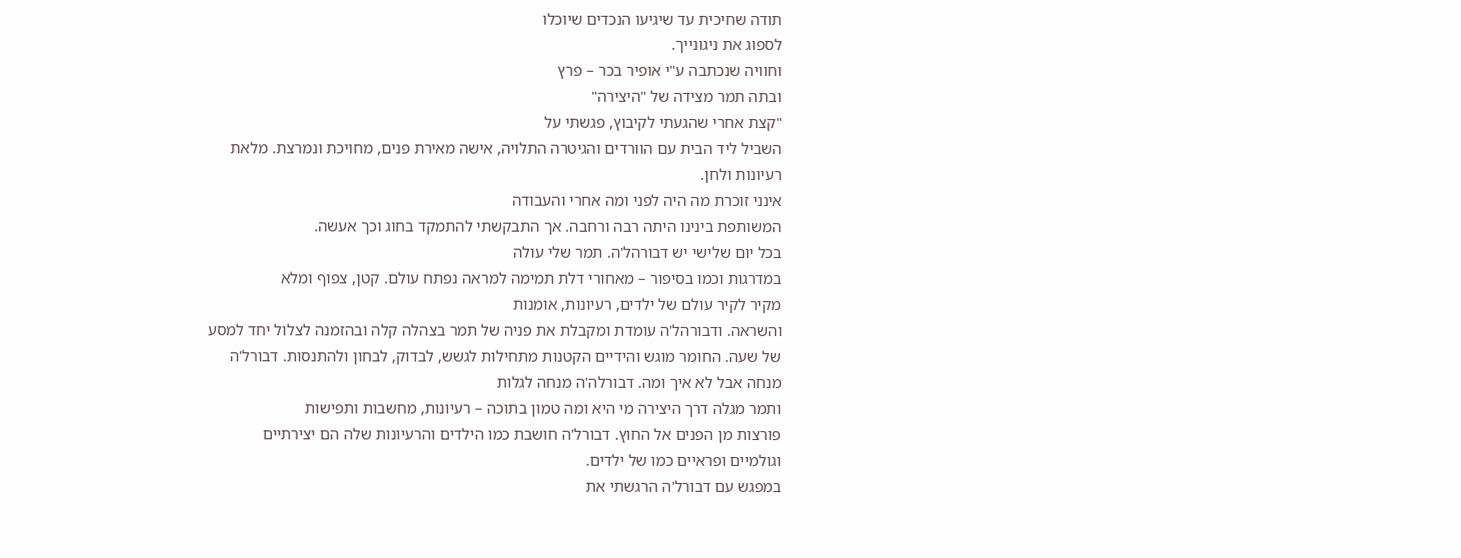תודה שחיכית עד שיגיעו הנכדים שיוכלו
לספוג את ניגונייך.
וחוויה שנכתבה ע"י אופיר בכר – פרץ
ובתה תמר מצידה של "היצירה"
"קצת אחרי שהגעתי לקיבוץ, פגשתי על
השביל ליד הבית עם הוורדים והגיטרה התלויה, אישה מאירת פנים, מחויכת ונמרצת. מלאת
רעיונות ולחן.
אינני זוכרת מה היה לפני ומה אחרי והעבודה
המשותפת בינינו היתה רבה ורחבה. אך התבקשתי להתמקד בחוג וכך אעשה.
בכל יום שלישי יש דבורהל'ה. תמר שלי עולה
במדרגות וכמו בסיפור – מאחורי דלת תמימה למראה נפתח עולם. קטן, צפוף ומלא
מקיר לקיר עולם של ילדים, רעיונות, אומנות
והשראה. ודבורהל'ה עומדת ומקבלת את פניה של תמר בצהלה קלה ובהזמנה לצלול יחד למסע
של שעה. החומר מוגש והידיים הקטנות מתחילות לגשש, לבדוק, לבחון ולהתנסות. דבורל'ה
מנחה אבל לא איך ומה. דבורלה'ה מנחה לגלות
ותמר מגלה דרך היצירה מי היא ומה טמון בתוכה – רעיונות, מחשבות ותפישות
פורצות מן הפנים אל החוץ. דבורל'ה חושבת כמו הילדים והרעיונות שלה הם יצירתיים
וגולמיים ופראיים כמו של ילדים.
במפגש עם דבורל'ה הרגשתי את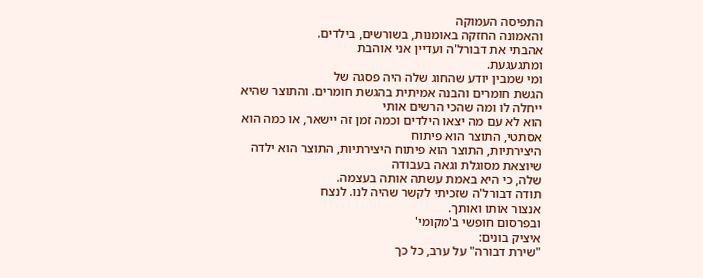התפיסה העמוקה
והאמונה החזקה באומנות, בשורשים, בילדים.
אהבתי את דבורל'ה ועדיין אני אוהבת
ומתגעגעת.
ומי שמבין יודע שהחוג שלה היה פסגה של
הגשת חומרים והבנה אמיתית בהגשת חומרים. והתוצר שהיא ייחלה לו ומה שהכי הרשים אותי
הוא לא עם מה יצאו הילדים וכמה זמן זה יישאר, או כמה הוא אסתטי, התוצר הוא פיתוח
היצירתיות, התוצר הוא פיתוח היצירתיות, התוצר הוא ילדה שיוצאת מסוגלת וגאה בעבודה
שלה, כי היא באמת עשתה אותה בעצמה.
תודה דבורל'ה שזכיתי לקשר שהיה לנו. לנצח
אנצור אותו ואותך.
ובפרסום חופשי ב'מקומי'
איציק בונים:
"שירת דבורה" על ערב, כל כך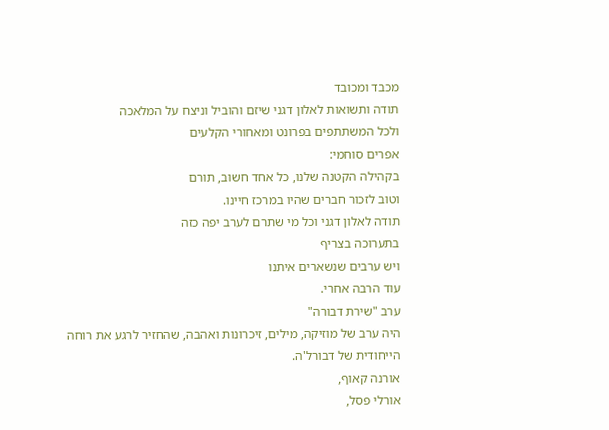מכבד ומכובד
תודה ותשואות לאלון דגני שיזם והוביל וניצח על המלאכה
ולכל המשתתפים בפרונט ומאחורי הקלעים
אפרים סוחמי:
בקהילה הקטנה שלנו, כל אחד חשוב, תורם
וטוב לזכור חברים שהיו במרכז חיינו.
תודה לאלון דגני וכל מי שתרם לערב יפה כזה
בתערוכה בצריף
ויש ערבים שנשארים איתנו
עוד הרבה אחרי.
ערב "שירת דבורה"
היה ערב של מוזיקה, מילים, זיכרונות ואהבה, שהחזיר לרגע את רוחה הייחודית של דבורל'ה.
אורנה קאוף,
אורלי פסל,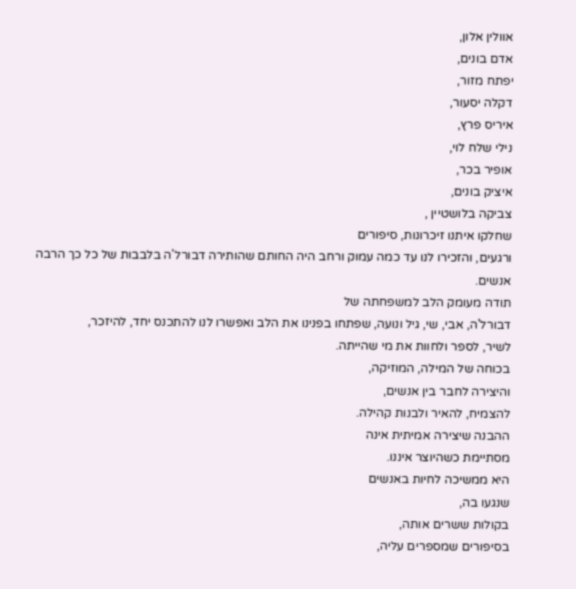אוולין אלון,
אדם בונים,
יפתח מזור,
דקלה יסעור,
איריס פרץ,
נילי שלח לוי,
אופיר בכר,
איציק בונים,
צביקה בלושטיין ,
שחלקו איתנו זיכרונות, סיפורים
ורגעים, והזכירו לנו עד כמה עמוק ורחב היה החותם שהותירה דבורל'ה בלבבות של כל כך הרבה
אנשים.
תודה מעומק הלב למשפחתה של
דבורל'ה, אבי, שי, גיל ונועה, שפתחו בפנינו את הלב ואפשרו לנו להתכנס יחד, להיזכר,
לשיר, לספר ולחוות את מי שהייתה.
בכוחה של המילה, המוזיקה,
והיצירה לחבר בין אנשים,
להצמיח, להאיר ולבנות קהילה.
ההבנה שיצירה אמיתית אינה
מסתיימת כשהיוצר איננו.
היא ממשיכה לחיות באנשים
שנגעו בה,
בקולות ששרים אותה,
בסיפורים שמספרים עליה,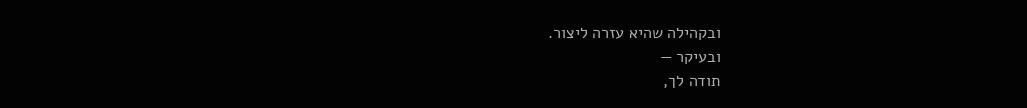ובקהילה שהיא עזרה ליצור.
ובעיקר —
תודה לך,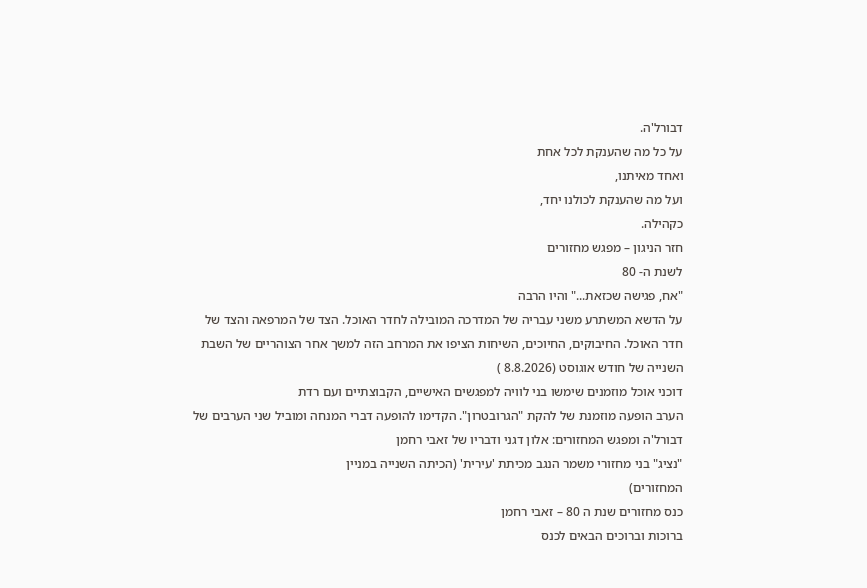דבורל'ה.
על כל מה שהענקת לכל אחת
ואחד מאיתנו,
ועל מה שהענקת לכולנו יחד,
כקהילה.
חזר הניגון – מפגש מחזורים
לשנת ה- 80
"אח, פגישה שכזאת..." והיו הרבה
על הדשא המשתרע משני עבריה של המדרכה המובילה לחדר האוכל. הצד של המרפאה והצד של
חדר האוכל. החיבוקים, החיוכים, השיחות הציפו את המרחב הזה למשך אחר הצוהריים של השבת
השנייה של חודש אוגוסט (8.8.2026 )
דוכני אוכל מוזמנים שימשו בני לוויה למפגשים האישיים, הקבוצתיים ועם רדת
הערב הופעה מוזמנת של להקת "הגרובטרון". הקדימו להופעה דברי המנחה ומוביל שני הערבים של
דבורל'ה ומפגש המחזורים: אלון דגני ודבריו של זאבי רחמן
"נציג" בני מחזורי משמר הנגב מכיתת 'עירית' (הכיתה השנייה במניין
המחזורים)
כנס מחזורים שנת ה 80 – זאבי רחמן
ברוכות וברוכים הבאים לכנס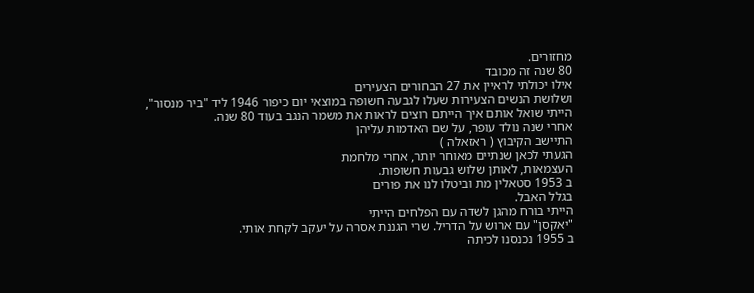מחזורים.
80 שנה זה מכובד
אילו יכולתי לראיין את 27 הבחורים הצעירים
ושלושת הנשים הצעירות שעלו לגבעה חשופה במוצאי יום כיפור 1946 ליד "ביר מנסור",
הייתי שואל אותם איך הייתם רוצים לראות את משמר הנגב בעוד 80 שנה.
אחרי שנה נולד עופר, על שם האדמות עליהן
התיישב הקיבוץ ( ראזאלה )
הגעתי לכאן שנתיים מאוחר יותר, אחרי מלחמת
העצמאות, לאותן שלוש גבעות חשופות.
ב 1953 סטאלין מת וביטלו לנו את פורים
בגלל האבל.
הייתי בורח מהגן לשדה עם הפלחים הייתי
"יאקסן" עם ארוש על הדריל. שרי הגננת אסרה על יעקב לקחת אותי.
ב 1955 נכנסנו לכיתה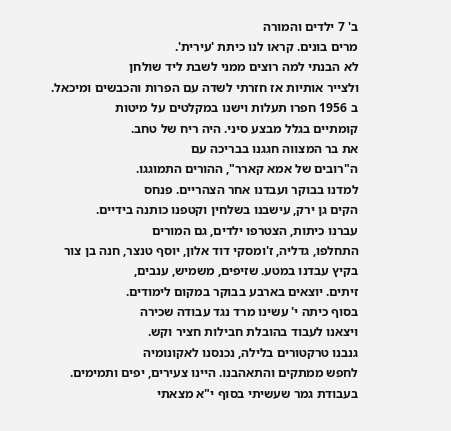ב' 7 ילדים והמורה
מרים בונים. קראו לנו כיתת 'עירית'.
לא הבנתי למה רוצים ממני לשבת ליד שולחן
ולצייר אותיות אז חזרתי לשדה עם הפרות והכבשים ומיכאל.
ב 1956 חפרו תעלות וישנו במקלטים על מיטות
קומתיים בגלל מבצע סיני. היה ריח של טחב.
את בר המצווה חגגנו בבריכה עם
ה"רובים של אמא קארר", ההורים התמוגגו.
למדנו בבוקר ועבדנו אחר הצהריים. פנחס
הקים גן ירק, עישבנו בשלחין וקטפנו כותנה בידיים.
עברנו כיתות, הצטרפו ילדים, גם המורים
התחלפו, גדליה, ז'ומסקי דוד אלון, יוסף טנצר, חנה בן צור
בקיץ עבדנו במטע. שזיפים, משמיש, ענבים,
זיתים. יוצאים בארבע בבוקר במקום לימודים.
בסוף כיתה י' עשינו מרד נגד עבודה שכירה
ויצאנו לעבוד בהובלת חבילות חציר וקש.
גנבנו טרקטורים בלילה, נכנסנו לאקונומיה
לחפש ממתקים והתאהבנו. היינו צעירים, יפים ותמימים.
בעבודת גמר שעשיתי בסוף י"א מצאתי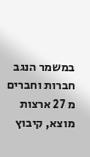במשמר הנגב חברות וחברים מ 27 ארצות מוצא, קיבוץ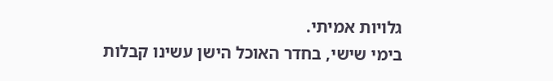גלויות אמיתי.
בימי שישי, בחדר האוכל הישן עשינו קבלות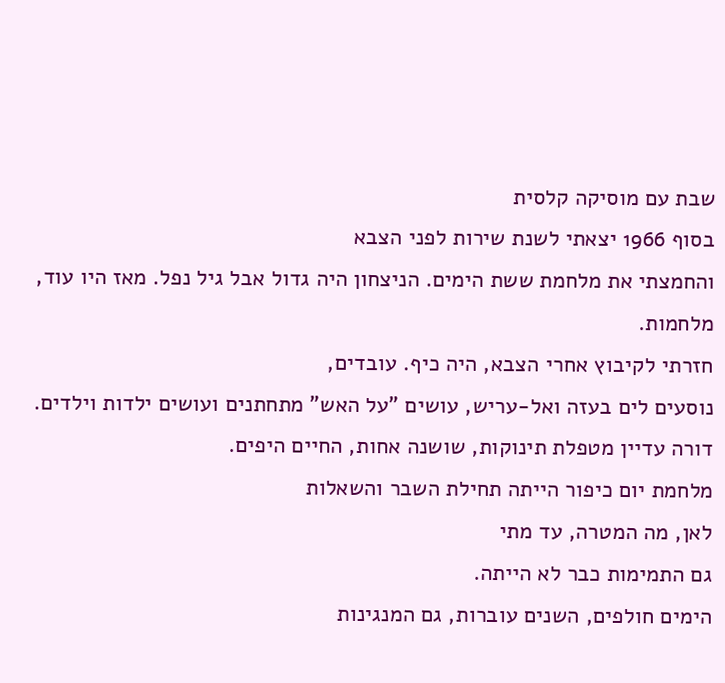שבת עם מוסיקה קלסית
בסוף 1966 יצאתי לשנת שירות לפני הצבא
והחמצתי את מלחמת ששת הימים. הניצחון היה גדול אבל גיל נפל. מאז היו עוד, מלחמות.
חזרתי לקיבוץ אחרי הצבא, היה כיף. עובדים,
נוסעים לים בעזה ואל-עריש, עושים "על האש" מתחתנים ועושים ילדות וילדים.
דורה עדיין מטפלת תינוקות, שושנה אחות, החיים היפים.
מלחמת יום כיפור הייתה תחילת השבר והשאלות
לאן, מה המטרה, עד מתי
גם התמימות כבר לא הייתה.
הימים חולפים, השנים עוברות, גם המנגינות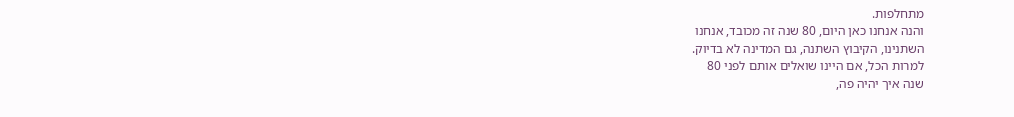מתחלפות.
והנה אנחנו כאן היום, 80 שנה זה מכובד, אנחנו
השתנינו, הקיבוץ השתנה, גם המדינה לא בדיוק.
למרות הכל, אם היינו שואלים אותם לפני 80
שנה איך יהיה פה,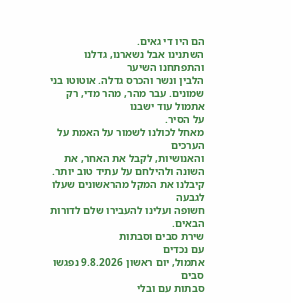הם היו די גאים.
השתנינו אבל נשארנו, גדלנו והתפתחנו השיער
הלבין ונשר והכרס גדלה. אוטוטו בני שמונים. עבר מהר, מהר מדי, רק אתמול עוד ישבנו
על הסיר.
מאחל לכולנו לשמור על האמת על הערכים
והאנושיות, לקבל את האחר, את השונה ולהילחם על עתיד טוב יותר.
קיבלנו את המקל מהראשונים שעלו לגבעה
חשופה ועלינו להעבירו שלם לדורות הבאים.
שירת סבים וסבתות
עם נכדים
אתמול, יום ראשון 9.8.2026 נפגשו סבים
סבתות עם ובלי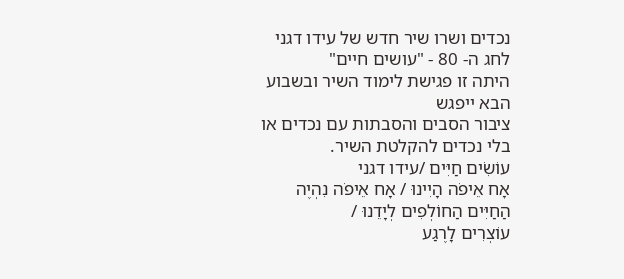נכדים ושרו שיר חדש של עידו דגני לחג ה- 80 - "עושים חיים"
היתה זו פגישת לימוד השיר ובשבוע הבא ייפגש
ציבור הסבים והסבתות עם נכדים או בלי נכדים להקלטת השיר.
עוֹשִׂים חַיִּים /עידו דגני
אָח אֵיפֹה הָיִינוּ / אָח אֵיפֹה נִהְיֶה
הַחַיִּים הַחוֹלְפִים לְיָדֵנוּ /
עוֹצְרִים לָרֶגַע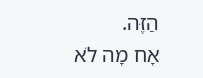הַזֶּה.
אָח מָה לֹא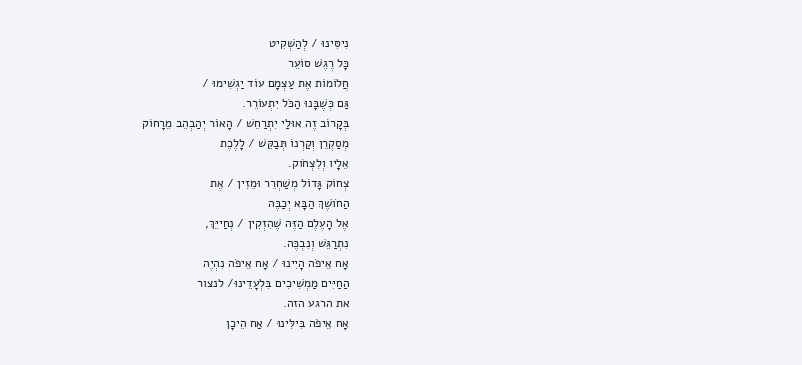נִיסִּינוּ / לְהַשְׁקִיט
כָּל רֶגֶשׁ סוֹעֵר
חֲלוֹמוֹת אֶת עַצְמָם עוֹד יַגְשִׁימוּ /
גַּם כְּשֶׁבָּנוּ הַכֹּל יִתְעוֹרֵר.
בְּקָרוֹב זֶה אוּלַי יִתְרַחֵשׁ / הָאוֹר יְהַבְהֵב מֵרָחוֹק
מְסַקְרֵן וְקַרְנוֹ תְּבַקֵּשׁ / לָלֶכֶת
אֵלָיו וְלִצְחֹוק.
צְחוֹק גָּדוֹל מְשַׁחְרֵר וּמֵזִין / אֶת
הַחֹושֶׁךְ הַבָּא יְכַבֶּה
אֶל הָעֶלֶם הַזֶּה שֶׁהִזְקִין / נְחַייֵּךְ,
נִתְרַגֵּשׁ וְנִבְכֶּה.
אָח אֵיפֹה הָיִינוּ / אָח אֵיפֹה נִהְיֶה
הַחַיִּים מַמְשִׁיכִים בִּלְעָדֵינוּ/ לנצור
את הרגע הזה.
אָח אֵיפֹה בִּילִּינוּ / אַח הֵיכָן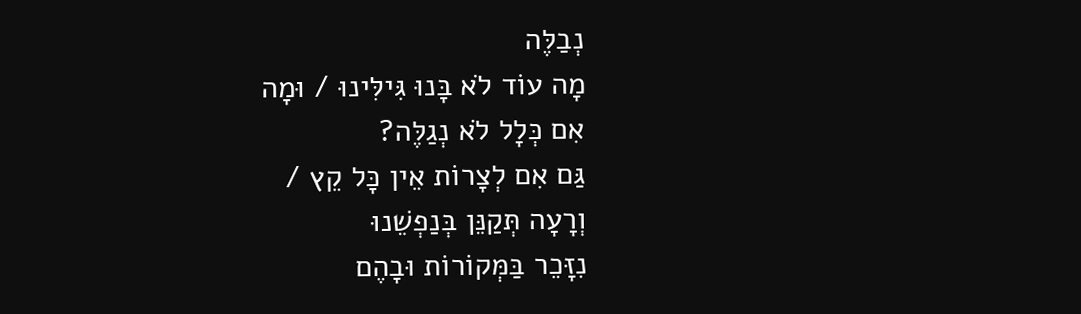נְבַלֶּה
מָה עוֹד לֹא בָּנוּ גִּילִּינוּ / וּמָה
אִם כְּלָל לֹא נְגַלֶּה?
גַּם אִם לְצָרוֹת אֵין כָּל קֵץ /
וְרָעָה תְּקַנֵּן בְּנַפְשֵׁנוּ
נִזָּכֵר בַּמְּקוֹרוֹת וּבָהֶם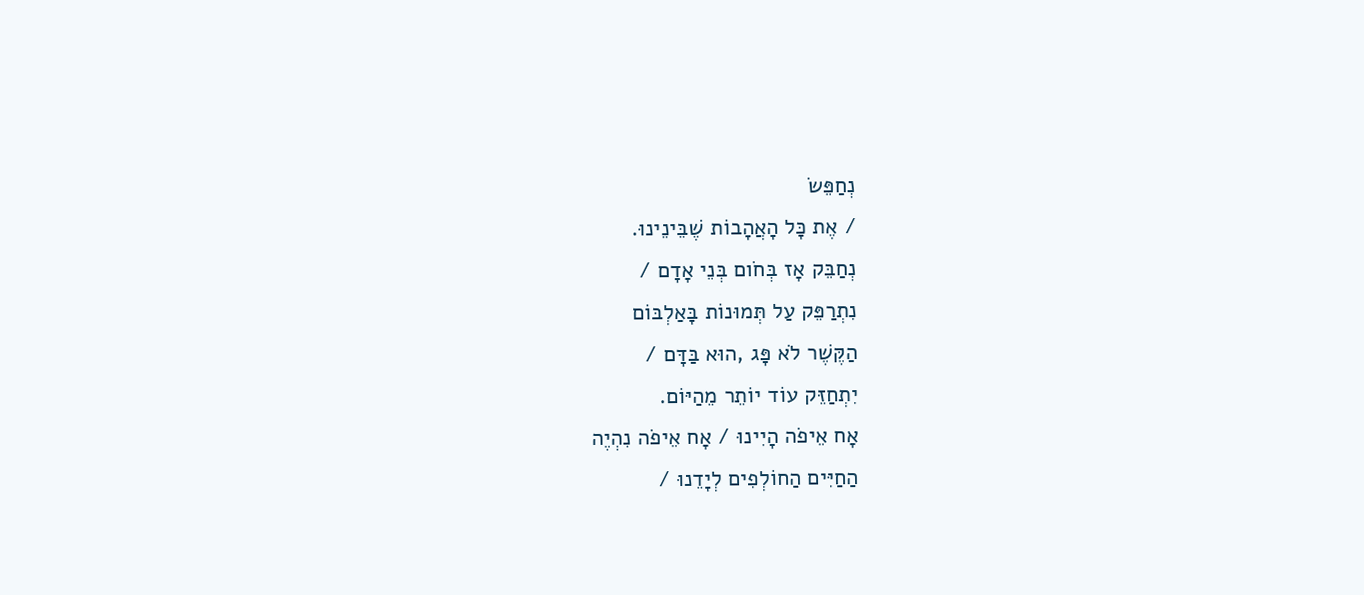נְחַפֵּשׂ
/ אֶת כָּל הָאֲהָבוֹת שֶׁבֵּינֵינוּ.
נְחַבֵּק אָז בְּחֹום בְּנֵי אָדָם /
נִתְרַפֵּק עַל תְּמוּנוֹת בָּאַלְבּוֹם
הַקֶּשֶׁר לֹא פָּג ,הוּא בַּדָּם /
יִתְחַזֵּק עוֹד יוֹתֵר מֵהַיּוֹם.
אָח אֵיפֹה הָיִינוּ / אָח אֵיפֹה נִהְיֶה
הַחַיִּים הַחוֹלְפִים לְיָדֵנוּ /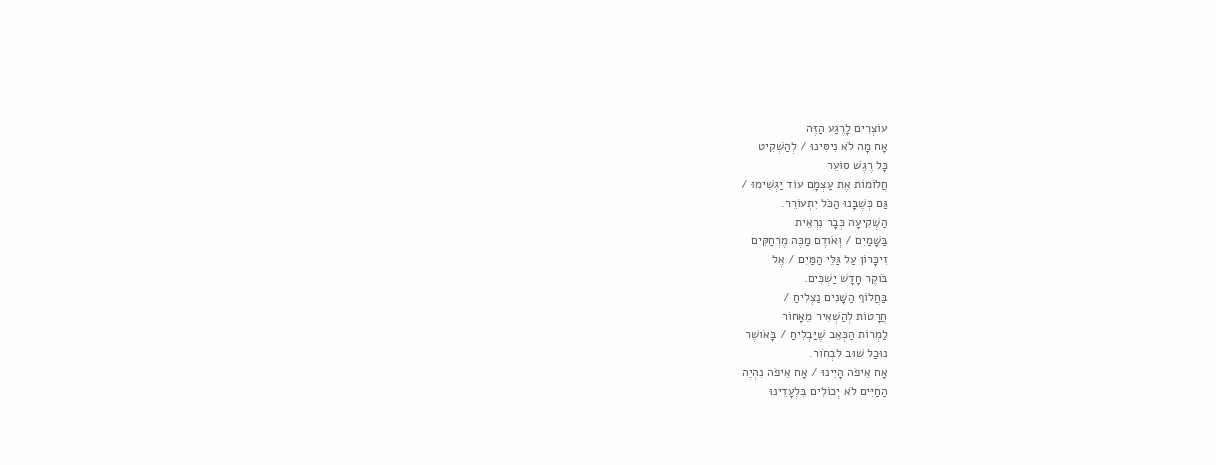עוֹצְרִים לָרֶגַע הַזֶּה
אָח מָה לֹא נִיסִּינוּ / לְהַשְׁקִיט
כָּל רֶגֶשׁ סוֹעֵר
חֲלוֹמוֹת אֶת עַצְמָם עוֹד יַגְשִׁימוּ /
גַּם כְּשֶׁבָּנוּ הַכֹּל יִתְעוֹרֵר.
הַשְּׁקִיעָה כְּבָר נִרְאֵית
בַּשָּׁמַיִם / וְאֹודֶם מַכֶּה מֶרְחַקִּים
זִיכָּרוֹן עַל גַּלֵּי הַמַּיִם / אֶל
בֹּוקֶר חָדָשׁ יַשְׁכִּים.
בַּחֲלוֹף הַשָּׁנִים נַצְלִיחַ /
חֲרָטוֹת לְהַשְׁאִיר מֵאָחוֹר
לַמְרוֹת הַכְּאֵב שֶׁיַּבְלִיחַ / בָּאֹושֶׁר
נוּכַל שׁוּב לִבְחֹור.
אָח אֵיפֹה הָיִינוּ / אָח אֵיפֹה נִהְיֶה
הַחַיִּים לֹא יְכוֹלִים בִּלְעָדֵינוּ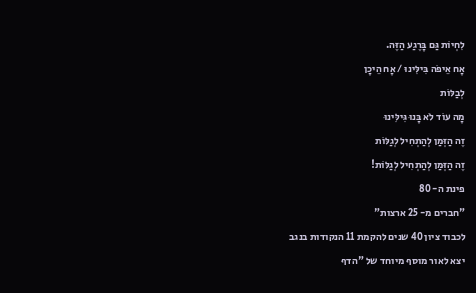לִחְיוֹת גַּם בָּרֶגַע הַזֶּה.
אָח אֵיפֹה בִּילִּינוּ / אָח הֵיכָן
לְבַלּוֹת
מָה עוֹד לֹא בָּנוּ גִּילִּינוּ
זֶה הַזְּמַן לְהַתְחִיל לְגַלּוֹת
זֶה הַזְּמַן לְהַתְחִיל לְגַלּוֹת!
פינת ה- 80
"חברים מ- 25 ארצות"
לכבוד ציון 40 שנים להקמת 11 הנקודות בנגב
יצא לאור מוסף מיוחד של "הדף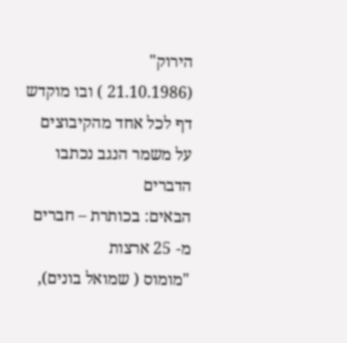הירוק"
(21.10.1986 ) ובו מוקדש דף לכל אחד מהקיבוצים על משמר הנגב נכתבו הדברים
הבאים: בכותרת – חברים מ- 25 ארצות
"מומוס ( שמואל בונים),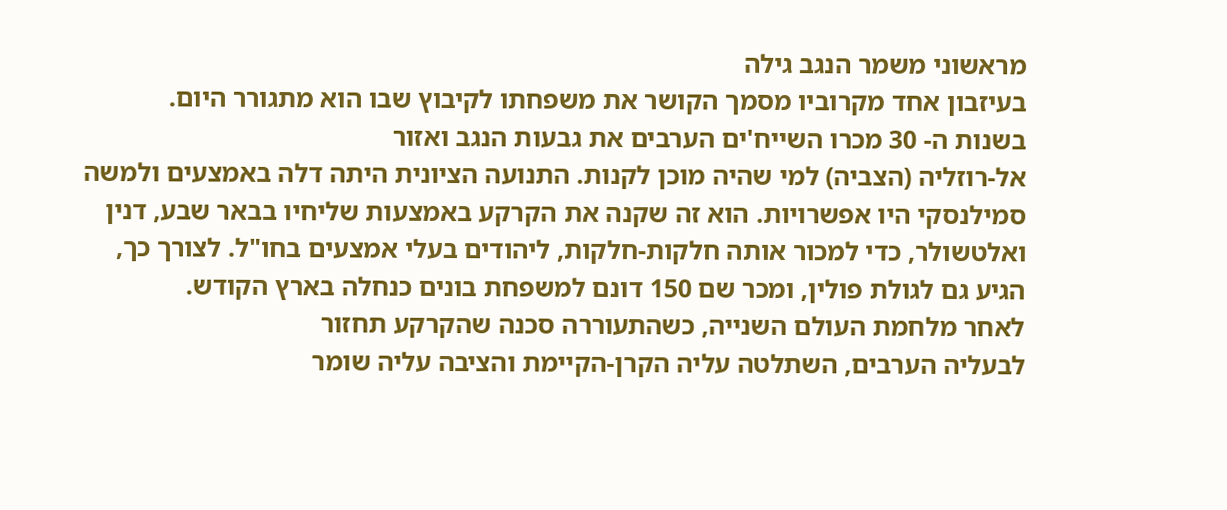מראשוני משמר הנגב גילה
בעיזבון אחד מקרוביו מסמך הקושר את משפחתו לקיבוץ שבו הוא מתגורר היום.
בשנות ה- 30 מכרו השייח'ים הערבים את גבעות הנגב ואזור
אל-רוזליה (הצביה) למי שהיה מוכן לקנות. התנועה הציונית היתה דלה באמצעים ולמשה
סמילנסקי היו אפשרויות. הוא זה שקנה את הקרקע באמצעות שליחיו בבאר שבע, דנין
ואלטשולר, כדי למכור אותה חלקות-חלקות, ליהודים בעלי אמצעים בחו"ל. לצורך כך,
הגיע גם לגולת פולין, ומכר שם 150 דונם למשפחת בונים כנחלה בארץ הקודש.
לאחר מלחמת העולם השנייה, כשהתעוררה סכנה שהקרקע תחזור
לבעליה הערבים, השתלטה עליה הקרן-הקיימת והציבה עליה שומר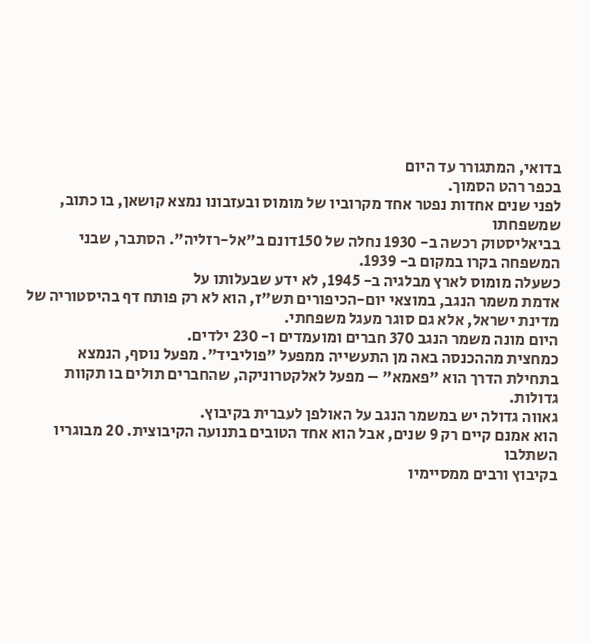בדואי, המתגורר עד היום
בכפר רהט הסמוך.
לפני שנים אחדות נפטר אחד מקרוביו של מומוס ובעזבונו נמצא קושאן, בו כתוב, שמשפחתו
בביאליסטוק רכשה ב- 1930 נחלה של 150דונם ב"אל-רזליה". הסתבר, שבני
המשפחה בקרו במקום ב- 1939.
כשעלה מומוס לארץ מבלגיה ב- 1945, לא ידע שבעלותו על
אדמת משמר הנגב, במוצאי יום-הכיפורים תש"ז, הוא לא רק פותח דף בהיסטוריה של
מדינת ישראל, אלא גם סוגר מעגל משפחתי.
היום מונה משמר הנגב 370 חברים ומועמדים ו- 230 ילדים.
כמחצית מההכנסה באה מן התעשייה ממפעל "פוליביד". מפעל נוסף, הנמצא
בתחילת הדרך הוא "פאמא" – מפעל לאלקטרוניקה, שהחברים תולים בו תקוות
גדולות.
גאווה גדולה יש במשמר הנגב על האולפן לעברית בקיבוץ.
הוא אמנם קיים רק 9 שנים, אבל הוא אחד הטובים בתנועה הקיבוצית. 20 מבוגריו השתלבו
בקיבוץ ורבים ממסיימיו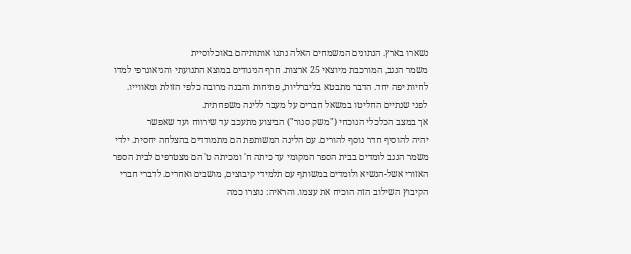נשארו בארץ. הנתונים המשמחים האלה נתנו אותותיהם באוכלוסיית
משמר הנגב, המורכבת מיוצאי 25 ארצות. חרף הניגודים במוצא התנועתי והגיאוגרפי למדו
לחיות יפה יחד. הדבר מתבטא בליברליות, פתיחות והבנה מרובה כלפי הזולת ומאווייו.
לפני שנתיים החליטו במשאל חברים על מעבר ללינה משפחתית.
אך במצב הכלכלי הנוכחי ("משק סגור") הביצוע מתעכב עד שירווח ועד שאפשר
יהיה להוסיף חדר נוסף להורים. עם הלינה המשותפת הם מתמודדים בהצלחה יחסית. ילדי
משמר הנגב לומדים בבית הספר המקומי עד כיתה ח' ומכיתה ט' הם מצטרפים לבית הספר
האזורי אשל-הנשיא ולומדים במשותף עם תלמידי קיבוצים, מושבים ואחרים. לדברי חברי
הקיבוץ השילוב הזה הוכיח את עצמו. והראיה: נוצרו כמה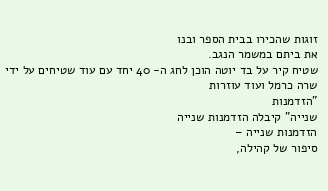זוגות שהכירו בבית הספר ובנו
את ביתם במשמר הנגב.
שטיח קיר על בד יוטה הוכן לחג ה- 40 יחד עם עוד שטיחים על ידי שרה כרמל ועוד עוזרות
"הזדמנות
שנייה" קיבלה הזדמנות שנייה
הזדמנות שנייה –
סיפור של קהילה,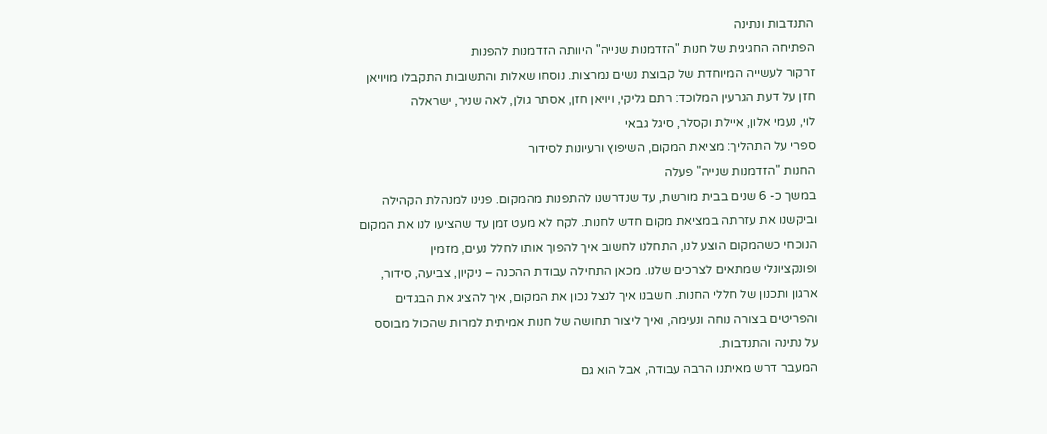התנדבות ונתינה
הפתיחה החגיגית של חנות "הזדמנות שנייה" היוותה הזדמנות להפנות
זרקור לעשייה המיוחדת של קבוצת נשים נמרצות. נוסחו שאלות והתשובות התקבלו מויויאן
חזן על דעת הגרעין המלוכד: רתם גליקי, ויויאן חזן, אסתר גולן, לאה שניר, ישראלה
לוי, נעמי אלון, איילת וקסלר, סיגל גבאי
ספרי על התהליך: מציאת המקום, השיפוץ ורעיונות לסידור
החנות "הזדמנות שנייה" פעלה
במשך כ- 6 שנים בבית מורשת, עד שנדרשנו להתפנות מהמקום. פנינו למנהלת הקהילה
וביקשנו את עזרתה במציאת מקום חדש לחנות. לקח לא מעט זמן עד שהציעו לנו את המקום
הנוכחי כשהמקום הוצע לנו, התחלנו לחשוב איך להפוך אותו לחלל נעים, מזמין
ופונקציונלי שמתאים לצרכים שלנו. מכאן התחילה עבודת ההכנה – ניקיון, צביעה, סידור,
ארגון ותכנון של חללי החנות. חשבנו איך לנצל נכון את המקום, איך להציג את הבגדים
והפריטים בצורה נוחה ונעימה, ואיך ליצור תחושה של חנות אמיתית למרות שהכול מבוסס
על נתינה והתנדבות.
המעבר דרש מאיתנו הרבה עבודה, אבל הוא גם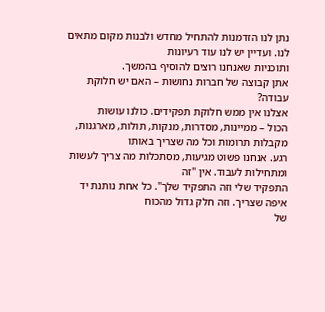נתן לנו הזדמנות להתחיל מחדש ולבנות מקום מתאים לנו. ועדיין יש לנו עוד רעיונות
ותוכניות שאנחנו רוצים להוסיף בהמשך.
אתן קבוצה של חברות נחושות – האם יש חלוקת
עבודה?
אצלנו אין ממש חלוקת תפקידים. כולנו עושות
הכול – ממיינות, מסדרות, מנקות, תולות, מארגנות, מקבלות תרומות וכל מה שצריך באותו
רגע. אנחנו פשוט מגיעות, מסתכלות מה צריך לעשות ומתחילות לעבוד. אין "זה
התפקיד שלי וזה התפקיד שלך". כל אחת נותנת יד איפה שצריך. וזה חלק גדול מהכוח
של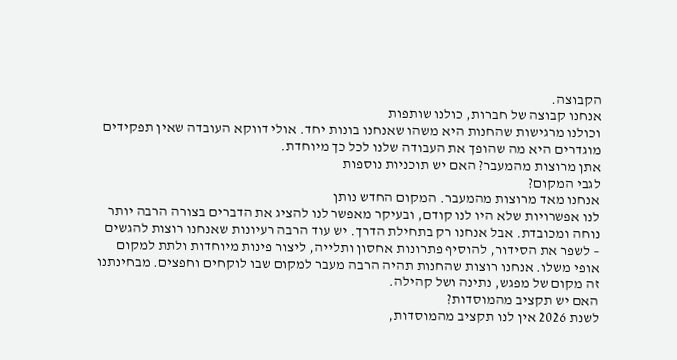הקבוצה.
אנחנו קבוצה של חברות, כולנו שותפות
וכולנו מרגישות שהחנות היא משהו שאנחנו בונות יחד. אולי דווקא העובדה שאין תפקידים
מוגדרים היא מה שהופך את העבודה שלנו לכל כך מיוחדת.
אתן מרוצות מהמעבר? האם יש תוכניות נוספות
לגבי המקום?
אנחנו מאד מרוצות מהמעבר. המקום החדש נותן
לנו אפשרויות שלא היו לנו קודם, ובעיקר מאפשר לנו להציג את הדברים בצורה הרבה יותר
נוחה ומכובדת. אבל אנחנו רק בתחילת הדרך. יש עוד הרבה רעיונות שאנחנו רוצות להגשים
– לשפר את הסידור, להוסיף פתרונות אחסון ותלייה, ליצור פינות מיוחדות ולתת למקום
אופי משלו. אנחנו רוצות שהחנות תהיה הרבה מעבר למקום שבו לוקחים וחפצים. מבחינתנו
זה מקום של מפגש, נתינה ושל קהילה.
האם יש תקציב מהמוסדות?
לשנת 2026 אין לנו תקציב מהמוסדות,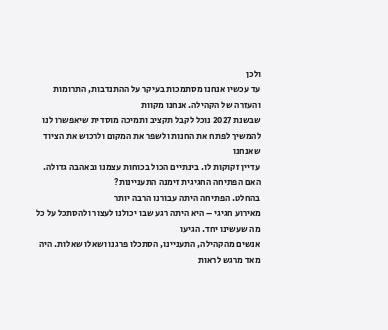ולכן
עד עכשיו אנחנו מסתמכות בעיקר על ההתנדבות, התרומות והעזרה של הקהילה. אנחנו מקוות
שבשנת 2027 נוכל לקבל תקציב ותמיכה מוסדית שיאפשרו לנו להמשיך לפתח את החנות ולשפר את המקום ולרכוש את הציוד שאנחנו
עדיין זקוקות לו. בינתיים הכול בכוחות עצמנו ובאהבה גדולה.
האם הפתיחה החגיגית זימנה התעניינות?
בהחלט. הפתיחה היתה עבורנו הרבה יותר
מאירוע חגיגי – היא היתה רגע שבו יכולנו לעצור ולהסתכל על כל מה שעשינו יחד. הגיעו
אנשים מהקהילה, התעניינו, הסתכלו פרגנו ושאלו שאלות. היה מאד מרגש לראות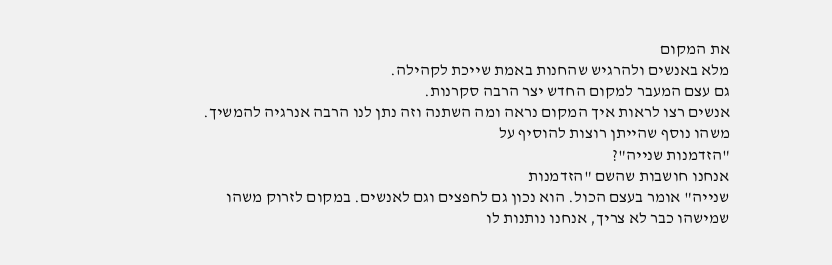את המקום
מלא באנשים ולהרגיש שהחנות באמת שייכת לקהילה.
גם עצם המעבר למקום החדש יצר הרבה סקרנות.
אנשים רצו לראות איך המקום נראה ומה השתנה וזה נתן לנו הרבה אנרגיה להמשיך.
משהו נוסף שהייתן רוצות להוסיף על
"הזדמנות שנייה"?
אנחנו חושבות שהשם "הזדמנות
שנייה" אומר בעצם הכול. הוא נכון גם לחפצים וגם לאנשים. במקום לזרוק משהו
שמישהו כבר לא צריך, אנחנו נותנות לו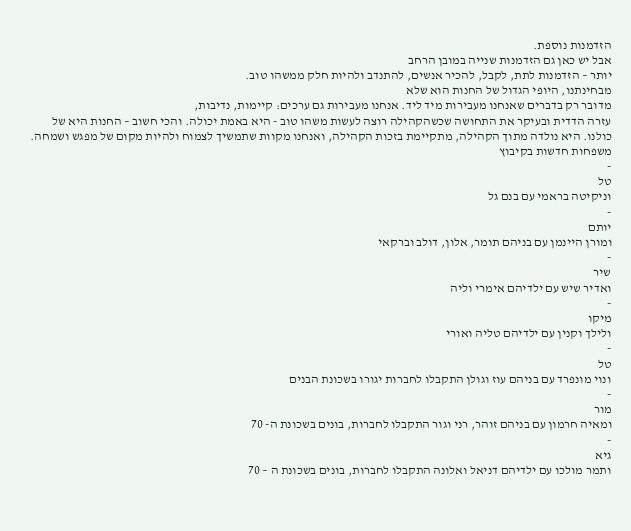הזדמנות נוספת.
אבל יש כאן גם הזדמנות שנייה במובן הרחב
יותר – הזדמנות לתת, לקבל, להכיר אנשים, להתנדב ולהיות חלק ממשהו טוב.
מבחינתנו, היופי הגדול של החנות הוא שלא
מדובר רק בדברים שאנחנו מעבירות מיד ליד. אנחנו מעבירות גם ערכים: קיימות, נדיבות,
עזרה הדדית ובעיקר את התחושה שכשהקהילה רוצה לעשות משהו טוב - היא באמת יכולה. והכי חשוב – החנות היא של
כולנו. היא נולדה מתוך הקהילה, מתקיימת בזכות הקהילה, ואנחנו מקוות שתמשיך לצמוח ולהיות מקום של מפגש ושמחה.
משפחות חדשות בקיבוץ
-
טל
וניקיטה בראמי עם בנם גל
-
יותם
ומורן היינמן עם בניהם תומר, אלון, דולב וברקאי
-
שיר
ואדיר שיש עם ילדיהם אימרי וליה
-
מיקו
ולילך וקנין עם ילדיהם טליה ואורי
-
טל
ונוי מונפרד עם בניהם עוז וגולן התקבלו לחברות יגורו בשכונת הבנים
-
מור
ומאיה חרמון עם בניהם זוהר, רני וגור התקבלו לחברות, בונים בשכונת ה- 70
-
גיא
ותמר מולכו עם ילדיהם דניאל ואלונה התקבלו לחברות, בונים בשכונת ה – 70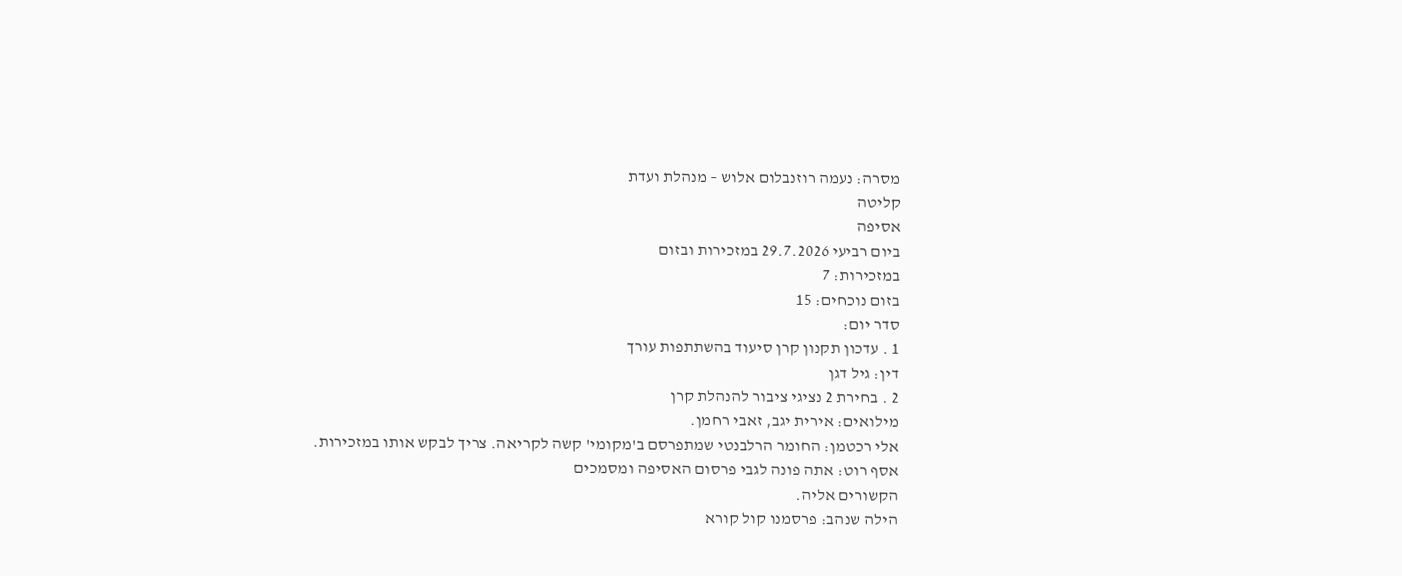מסרה: נעמה רוזנבלום אלוש – מנהלת ועדת
קליטה
אסיפה
ביום רביעי 29.7.2026 במזכירות ובזום
במזכירות: 7
בזום נוכחים: 15
סדר יום:
1 . עדכון תקנון קרן סיעוד בהשתתפות עורך
דין: גיל דגן
2 . בחירת 2 נציגי ציבור להנהלת קרן
מילואים: אירית יגב, זאבי רחמן.
אלי רכטמן: החומר הרלבנטי שמתפרסם ב'מקומי' קשה לקריאה. צריך לבקש אותו במזכירות.
אסף רוט: אתה פונה לגבי פרסום האסיפה ומסמכים
הקשורים אליה.
הילה שנהב: פרסמנו קול קורא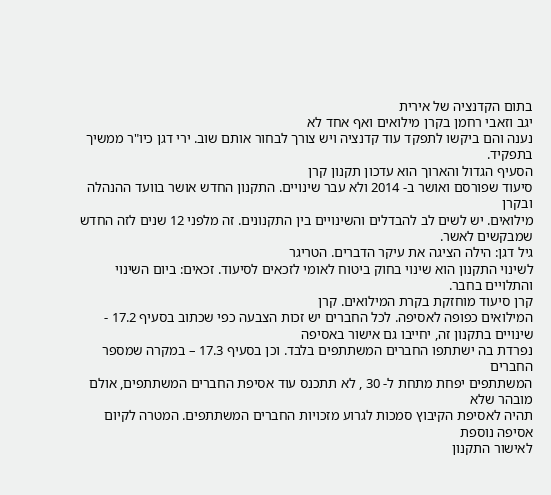בתום הקדנציה של אירית
יגב וזאבי רחמן בקרן מילואים ואף אחד לא
נענה והם ביקשו לתפקד עוד קדנציה ויש צורך לבחור אותם שוב. ירי דגן כיו"ר ממשיך בתפקיד.
הסעיף הגדול והארוך הוא עדכון תקנון קרן
סיעוד שפורסם ואושר ב- 2014 ולא עבר שינויים. התקנון החדש אושר בוועד ההנהלה ובקרן
מילואים. יש לשים לב להבדלים והשינויים בין התקנונים. זה מלפני 12 שנים לזה החדש
שמבקשים לאשר.
גיל דגן: הילה הציגה את עיקר הדברים. הטריגר
לשינוי התקנון הוא שינוי בחוק ביטוח לאומי לזכאים לסיעוד. זכאים: ביום השינוי
והתלויים בחבר.
קרן סיעוד מוחזקת בקרת המילואים. קרן
המילואים כפופה לאסיפה. לכל החברים יש זכות הצבעה כפי שכתוב בסעיף 17.2 - שינויים בתקנון זה, יחייבו גם אישור באסיפה
נפרדת בה ישתתפו החברים המשתתפים בלבד. וכן בסעיף 17.3 – במקרה שמספר החברים
המשתתפים יפחת מתחת ל- 30 , לא תתכנס עוד אסיפת החברים המשתתפים, אולם מובהר שלא
תהיה לאסיפת הקיבוץ סמכות לגרוע מזכויות החברים המשתתפים. המטרה לקיום אסיפה נוספת
לאישור התקנון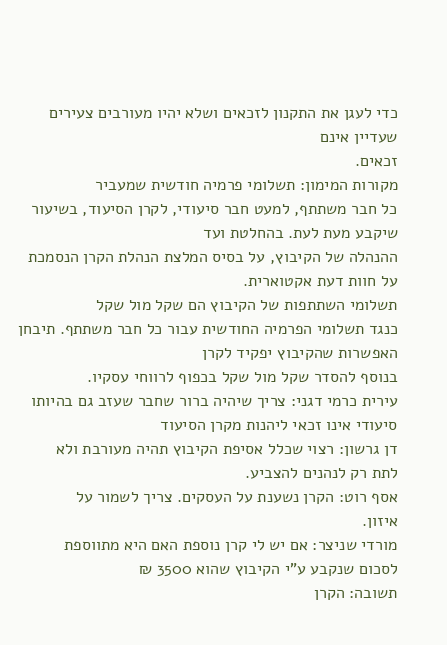כדי לעגן את התקנון לזכאים ושלא יהיו מעורבים צעירים שעדיין אינם
זכאים.
מקורות המימון: תשלומי פרמיה חודשית שמעביר
כל חבר משתתף, למעט חבר סיעודי, לקרן הסיעוד, בשיעור שיקבע מעת לעת. בהחלטת ועד
ההנהלה של הקיבוץ, על בסיס המלצת הנהלת הקרן הנסמכת על חוות דעת אקטוארית.
תשלומי השתתפות של הקיבוץ הם שקל מול שקל
כנגד תשלומי הפרמיה החודשית עבור כל חבר משתתף. תיבחן האפשרות שהקיבוץ יפקיד לקרן
בנוסף להסדר שקל מול שקל בכפוף לרווחי עסקיו.
עירית כרמי דגני: צריך שיהיה ברור שחבר שעזב גם בהיותו
סיעודי אינו זכאי ליהנות מקרן הסיעוד
דן גרשון: רצוי שכלל אסיפת הקיבוץ תהיה מעורבת ולא
לתת רק לנהנים להצביע.
אסף רוט: הקרן נשענת על העסקים. צריך לשמור על
איזון.
מורדי שניצר: אם יש לי קרן נוספת האם היא מתווספת
לסכום שנקבע ע"י הקיבוץ שהוא 3500 ₪
תשובה: הקרן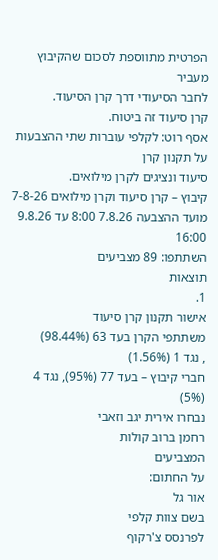הפרטית מתווספת לסכום שהקיבוץ מעביר
לחבר הסיעודי דרך קרן הסיעוד.
קרן סיעוד זה ביטוח.
אסף רוט: לקלפי עוברות שתי ההצבעות על תקנון קרן
סיעוד ונציגים לקרן מילואים.
קיבוץ – קרן סיעוד וקרן מילואים 7-8-26
מועד ההצבעה 7.8.26 8:00 עד 9.8.26 16:00
השתתפו: 89 מצביעים
תוצאות
1.
אישור תקנון קרן סיעוד
משתתפי הקרן בעד 63 (98.44%)
, נגד 1 (1.56%)
חברי קיבוץ – בעד 77 (95%), נגד 4 (5%)
נבחרו אירית יגב וזאבי
רחמן ברוב קולות
המצביעים
על החתום:
אור גל
בשם צוות קלפי
לפרנסס צ'רקוף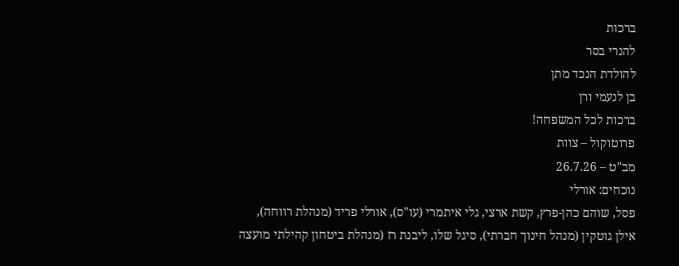ברכות
להנרי בסר
להולדת הנכד מתן
בן לנעמי ורן
ברכות לכל המשפחה!
פרוטוקול – צוות
מב"ט – 26.7.26
נוכחים: אורלי
פסל, שוהם כהן-פרץ, קשת ארצי, גלי איתמרי (עו"ס), אורלי פריד (מנהלת רווחה),
אילן גוטקין (מנהל חינוך חברתי), סיגל שלו, ליבנת רז (מנהלת ביטחון קהילתי מועצה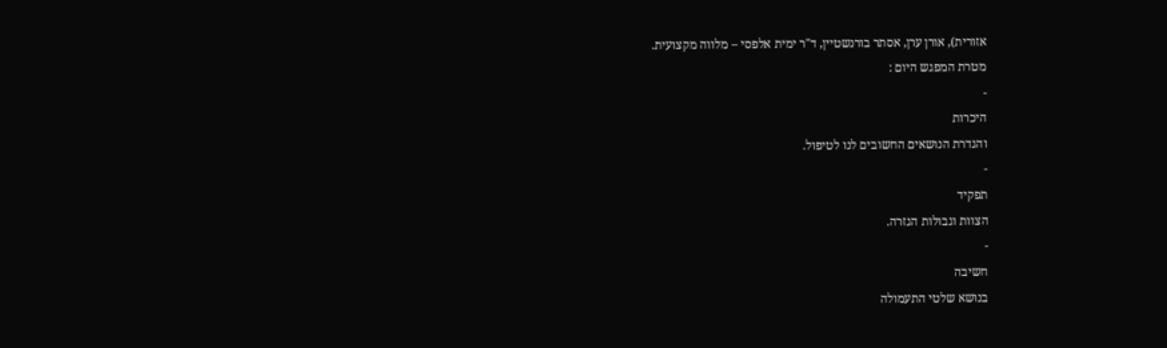אזורית), אורן ערן, אסתר בורנשטיין, ד"ר ימית אלפסי – מלווה מקצועית.
מטרת המפגש היום :
-
היכרות
והגדרת הנושאים החשובים לנו לטיפול.
-
תפקיד
הצוות וגבולות הגזרה.
-
חשיבה
בנושא שלטי התעמולה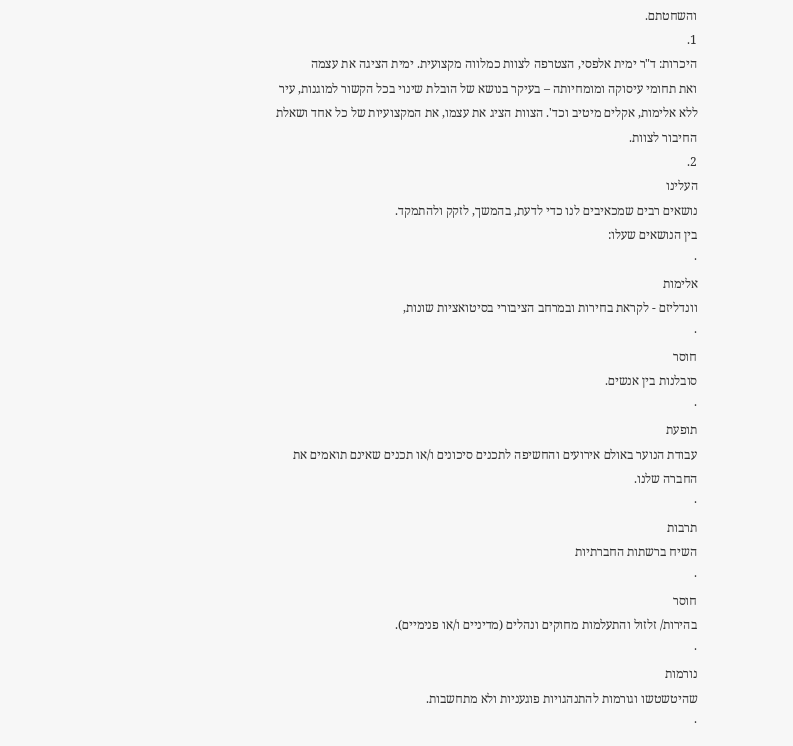והשחטתם.
1.
היכרות: ד"ר ימית אלפסי, הצטרפה לצוות כמלווה מקצועית. ימית הציגה את עצמה
ואת תחומי עיסוקה ומומחיותה – בעיקר בנושא של הובלת שינוי בכל הקשור למוגנות, עיר
ללא אלימות, אקלים מיטיב וכד'. הצוות הציג את עצמו, את המקצועיות של כל אחד ושאלת
החיבור לצוות.
2.
העלינו
נושאים רבים שמכאיבים לנו כדי לדעת, בהמשך, לזקק ולהתמקד.
בין הנושאים שעלו:
·
אלימות
וונדליזם - לקראת בחירות ובמרחב הציבורי בסיטואציות שונות,
·
חוסר
סובלנות בין אנשים.
·
תופעת
עבודת הנוער באולם אירועים והחשיפה לתכנים סיכונים ו/או תכנים שאינם תואמים את
החברה שלנו.
·
תרבות
השיח ברשתות החברתיות
·
חוסר
בהירות/ זלזול והתעלמות מחוקים ונהלים (מדיניים ו/או פנימיים).
·
נורמות
שהיטשטשו וגורמות להתנהגויות פוגעניות ולא מתחשבות.
·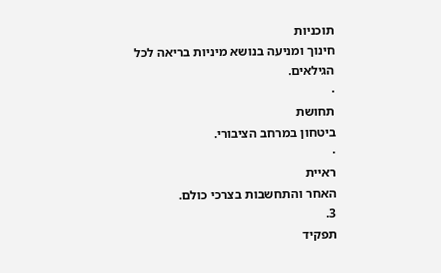תוכניות
חינוך ומניעה בנושא מיניות בריאה לכל הגילאים.
·
תחושת
ביטחון במרחב הציבורי.
·
ראיית
האחר והתחשבות בצרכי כולם.
3.
תפקיד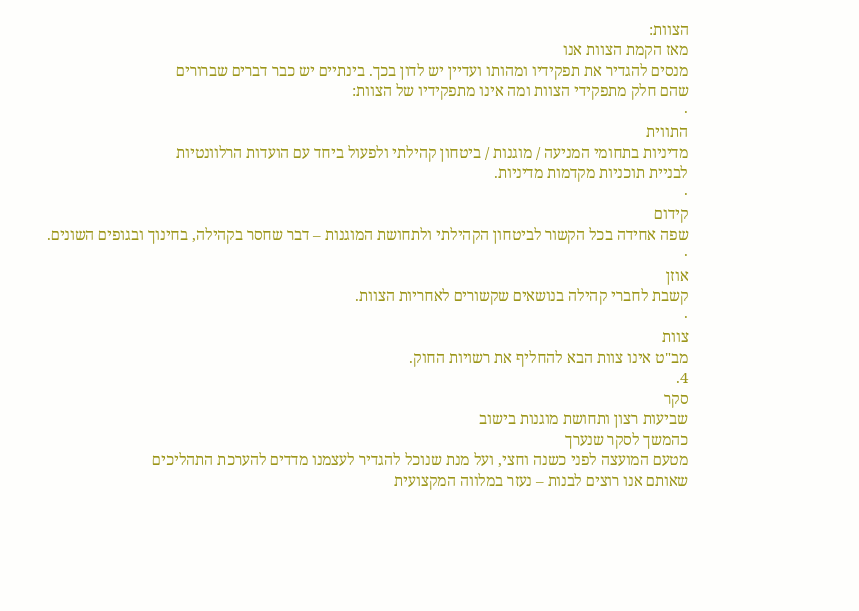הצוות:
מאז הקמת הצוות אנו
מנסים להגדיר את תפקידיו ומהותו ועדיין יש לדון בכך. בינתיים יש כבר דברים שברורים
שהם חלק מתפקידי הצוות ומה אינו מתפקידיו של הצוות:
·
התווית
מדיניות בתחומי המניעה / מוגנות / ביטחון קהילתי ולפעול ביחד עם הועדות הרלוונטיות
לבניית תוכניות מקדמות מדיניות.
·
קידום
שפה אחידה בכל הקשור לביטחון הקהילתי ולתחושת המוגנות – דבר שחסר בקהילה, בחינוך ובגופים השונים.
·
אוזן
קשבת לחברי קהילה בנושאים שקשורים לאחריות הצוות.
·
צוות
מב"ט אינו צוות הבא להחליף את רשויות החוק.
4.
סקר
שביעות רצון ותחושת מוגנות בישוב
כהמשך לסקר שנערך
מטעם המועצה לפני כשנה וחצי, ועל מנת שנוכל להגדיר לעצמנו מדדים להערכת התהליכים
שאותם אנו רוצים לבנות – נעזר במלווה המקצועית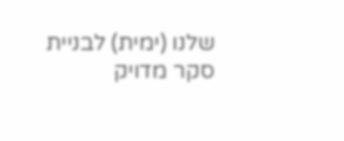שלנו (ימית) לבניית סקר מדויק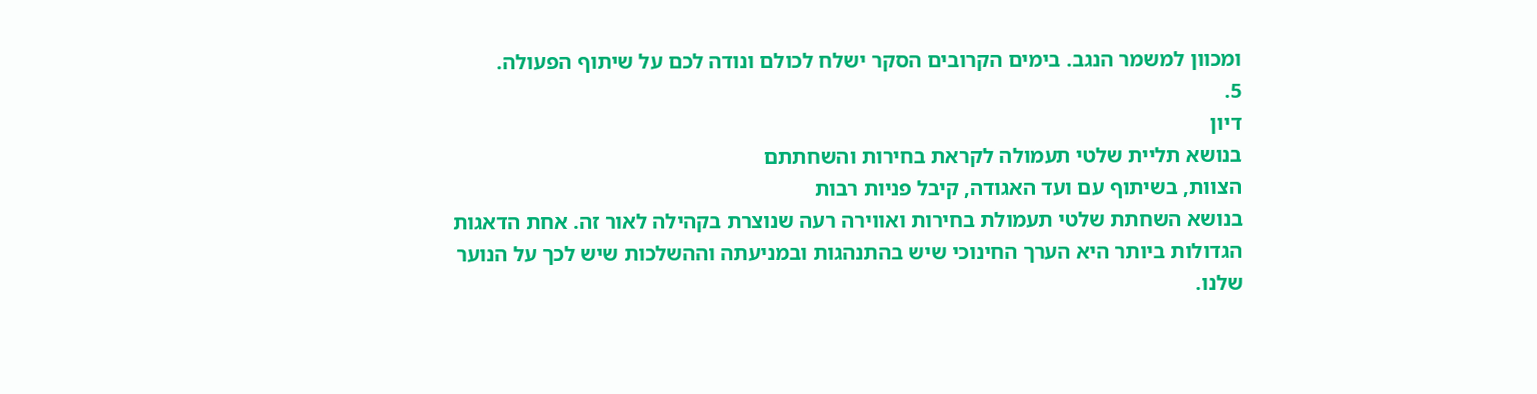ומכוון למשמר הנגב. בימים הקרובים הסקר ישלח לכולם ונודה לכם על שיתוף הפעולה.
5.
דיון
בנושא תליית שלטי תעמולה לקראת בחירות והשחתתם
הצוות, בשיתוף עם ועד האגודה, קיבל פניות רבות
בנושא השחתת שלטי תעמולת בחירות ואווירה רעה שנוצרת בקהילה לאור זה. אחת הדאגות
הגדולות ביותר היא הערך החינוכי שיש בהתנהגות ובמניעתה וההשלכות שיש לכך על הנוער
שלנו.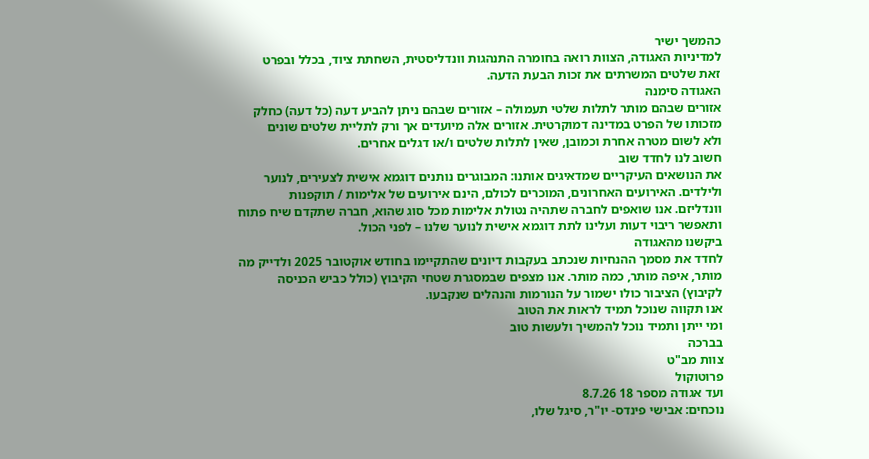כהמשך ישיר
למדיניות האגודה, הצוות רואה בחומרה התנהגות וונדליסטית, השחתת ציוד, בכלל ובפרט
זאת שלטים המשרתים את זכות הבעת הדעה.
האגודה סימנה
אזורים שבהם מותר לתלות שלטי תעמולה – אזורים שבהם ניתן להביע דעה (כל דעה) כחלק
מזכותו של הפרט במדינה דמוקרטית. אזורים אלה מיועדים אך ורק לתליית שלטים שונים
ולא לשום מטרה אחרת וכמובן, שאין לתלות שלטים ו/או דגלים אחרים.
חשוב לנו לחדד שוב
את הנושאים העיקריים שמדאיגים אותנו: המבוגרים נותנים דוגמא אישית לצעירים, לנוער
ולילדים. האירועים האחרונים, המוכרים לכולם, הינם אירועים של אלימות / תוקפנות
וונדליזם. אנו שואפים לחברה שתהיה נטולת אלימות מכל סוג שהוא, חברה שתקדם שיח פתוח
ותאפשר ריבוי דעות ועלינו לתת דוגמא אישית לנוער שלנו – לפני הכול.
ביקשנו מהאגודה
לחדד את מסמך ההנחיות שנכתב בעקבות דיונים שהתקיימו בחודש אוקטובר 2025 ולדייק מה
מותר, איפה מותר, כמה מותר. אנו מצפים שבמסגרת שטחי הקיבוץ (כולל כביש הכניסה
לקיבוץ) הציבור כולו ישמור על הנורמות והנהלים שנקבעו.
אנו תקווה שנוכל תמיד לראות את הטוב
ומי ייתן ותמיד נוכל להמשיך ולעשות טוב
בברכה
צוות מב"ט
פרוטוקול
ועד אגודה מספר 18 8.7.26
נוכחים: אבישי פינדס- יו"ר, סיגל שלו,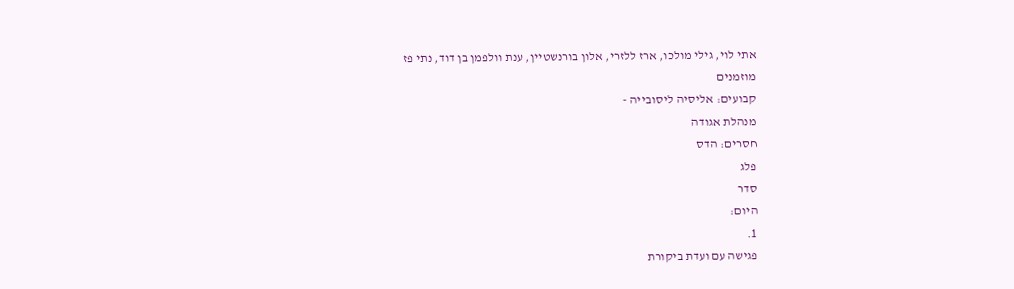אתי לוי, גילי מולכו, ארז ללזרי, אלון בורנשטיין, ענת וולפמן בן דוד, נתי פז
מוזמנים
קבועים: אליסיה ליסובייה -
מנהלת אגודה
חסרים: הדס
פלג
סדר
היום:
1.
פגישה עם ועדת ביקורת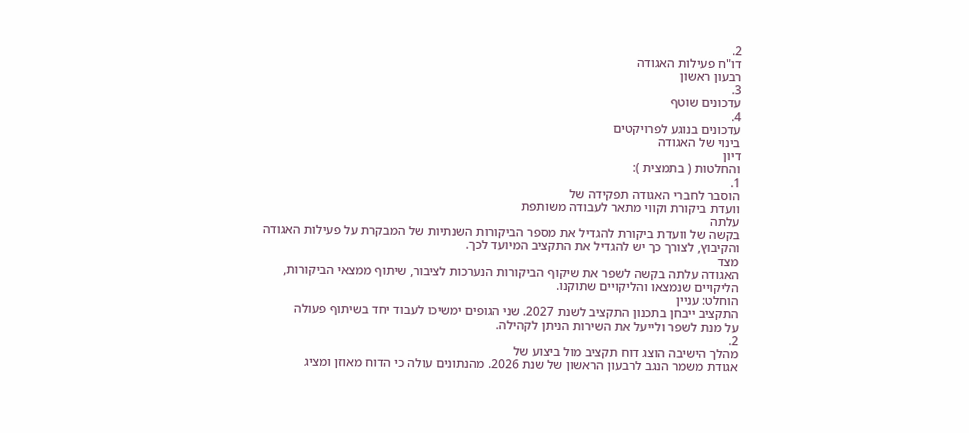2.
דו"ח פעילות האגודה
רבעון ראשון
3.
עדכונים שוטף
4.
עדכונים בנוגע לפרויקטים
בינוי של האגודה
דיון
והחלטות ( בתמצית ):
1.
הוסבר לחברי האגודה תפקידה של
וועדת ביקורת וקווי מתאר לעבודה משותפת
עלתה
בקשה של וועדת ביקורת להגדיל את מספר הביקורות השנתיות של המבקרת על פעילות האגודה
והקיבוץ, לצורך כך יש להגדיל את התקציב המיועד לכך.
מצד
האגודה עלתה בקשה לשפר את שיקוף הביקורות הנערכות לציבור, שיתוף ממצאי הביקורות,
הליקויים שנמצאו והליקויים שתוקנו.
הוחלט: עניין
התקציב ייבחן בתכנון התקציב לשנת 2027. שני הגופים ימשיכו לעבוד יחד בשיתוף פעולה
על מנת לשפר ולייעל את השירות הניתן לקהילה.
2.
מהלך הישיבה הוצג דוח תקציב מול ביצוע של
אגודת משמר הנגב לרבעון הראשון של שנת 2026. מהנתונים עולה כי הדוח מאוזן ומציג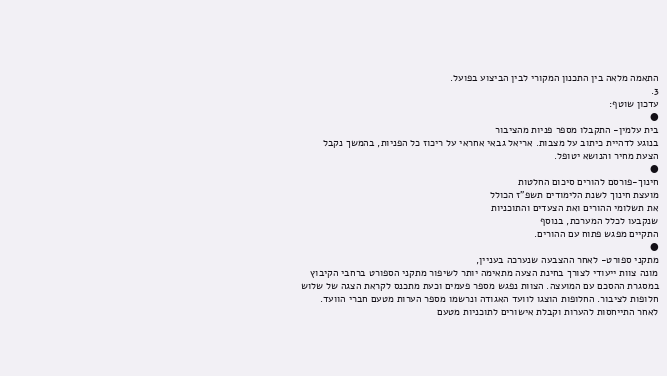התאמה מלאה בין התכנון המקורי לבין הביצוע בפועל.
3.
עדכון שוטף:
●
בית עלמין- התקבלו מספר פניות מהציבור
בנוגע לדהיית כיתוב על מצבות. אריאל גבאי אחראי על ריכוז כל הפניות, בהמשך נקבל
הצעת מחיר והנושא יטופל.
●
חינוך-פורסם להורים סיכום החלטות
מועצת חינוך לשנת הלימודים תשפ"ז הכולל
את תשלומי ההורים ואת הצעדים והתוכניות
שנקבעו לכלל המערכת, בנוסף
התקיים מפגש פתוח עם ההורים.
●
מתקני ספורט- לאחר ההצבעה שנערכה בעניין,
מונה צוות ייעודי לצורך בחינת הצעה מתאימה יותר לשיפור מתקני הספורט ברחבי הקיבוץ
במסגרת ההסכם עם המועצה. הצוות נפגש מספר פעמים וכעת מתכנס לקראת הצגה של שלוש
חלופות לציבור. החלופות הוצגו לוועד האגודה ונרשמו מספר הערות מטעם חברי הוועד.
לאחר התייחסות להערות וקבלת אישורים לתוכניות מטעם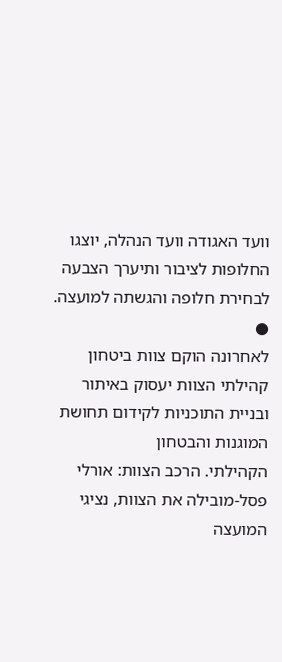וועד האגודה וועד הנהלה, יוצגו
החלופות לציבור ותיערך הצבעה לבחירת חלופה והגשתה למועצה.
●
לאחרונה הוקם צוות ביטחון
קהילתי הצוות יעסוק באיתור ובניית התוכניות לקידום תחושת המוגנות והבטחון
הקהילתי. הרכב הצוות: אורלי פסל-מובילה את הצוות, נציגי המועצה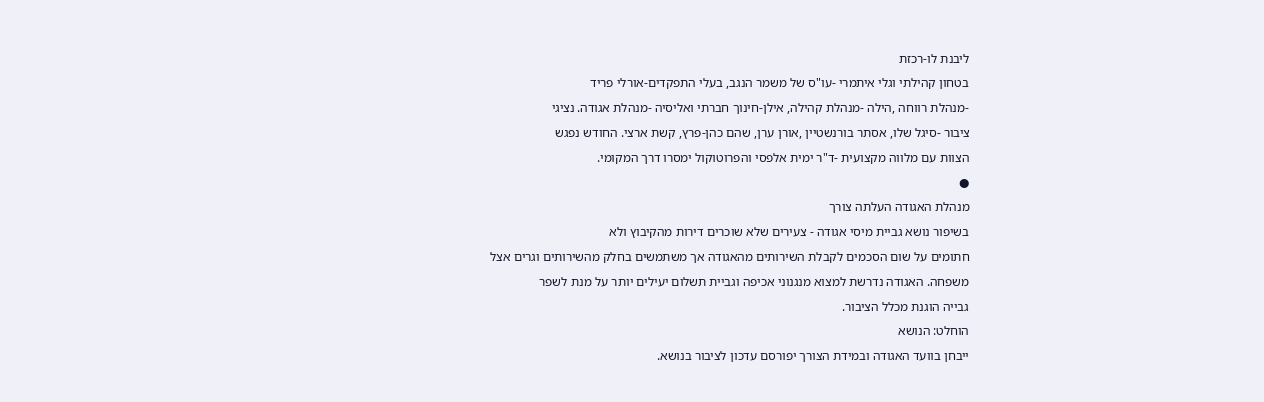ליבנת לו-רכזת
בטחון קהילתי וגלי איתמרי -עו"ס של משמר הנגב, בעלי התפקדים-אורלי פריד
-מנהלת רווחה ,הילה -מנהלת קהילה, אילן-חינוך חברתי ואליסיה -מנהלת אגודה. נציגי
ציבור -סיגל שלו, אסתר בורנשטיין ,אורן ערן, שהם כהן-פרץ, קשת ארצי. החודש נפגש
הצוות עם מלווה מקצועית -ד"ר ימית אלפסי והפרוטוקול ימסרו דרך המקומי.
●
מנהלת האגודה העלתה צורך
בשיפור נושא גביית מיסי אגודה - צעירים שלא שוכרים דירות מהקיבוץ ולא
חתומים על שום הסכמים לקבלת השירותים מהאגודה אך משתמשים בחלק מהשירותים וגרים אצל
משפחה. האגודה נדרשת למצוא מנגנוני אכיפה וגביית תשלום יעילים יותר על מנת לשפר
גבייה הוגנת מכלל הציבור.
הוחלט: הנושא
ייבחן בוועד האגודה ובמידת הצורך יפורסם עדכון לציבור בנושא.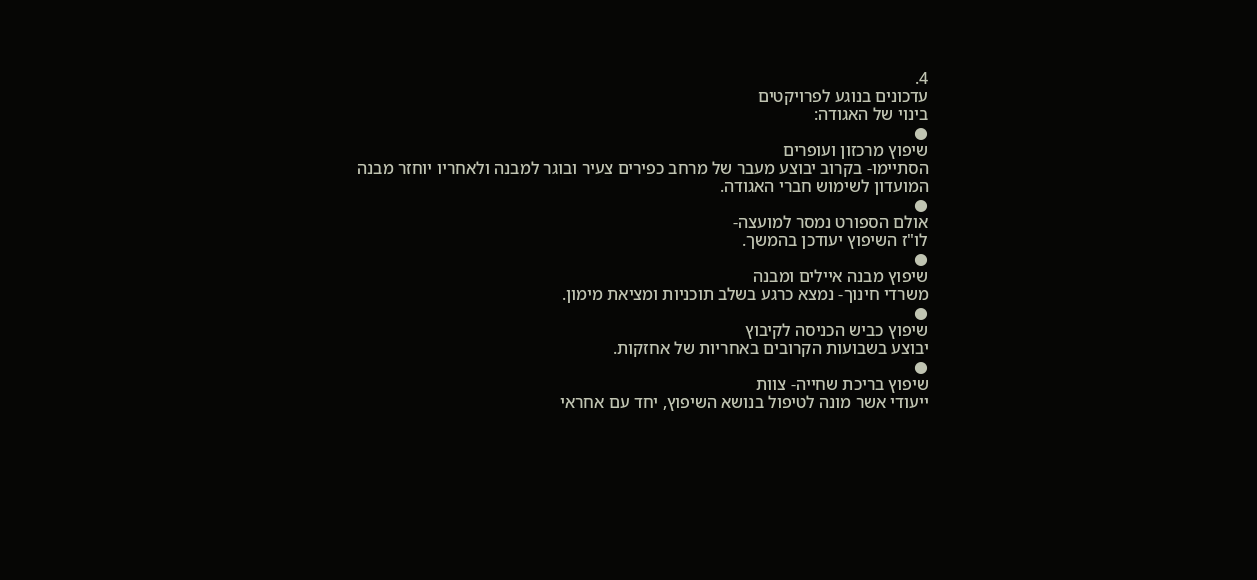4.
עדכונים בנוגע לפרויקטים
בינוי של האגודה:
●
שיפוץ מרכזון ועופרים
הסתיימו- בקרוב יבוצע מעבר של מרחב כפירים צעיר ובוגר למבנה ולאחריו יוחזר מבנה
המועדון לשימוש חברי האגודה.
●
אולם הספורט נמסר למועצה-
לו"ז השיפוץ יעודכן בהמשך.
●
שיפוץ מבנה איילים ומבנה
משרדי חינוך- נמצא כרגע בשלב תוכניות ומציאת מימון.
●
שיפוץ כביש הכניסה לקיבוץ
יבוצע בשבועות הקרובים באחריות של אחזקות.
●
שיפוץ בריכת שחייה- צוות
ייעודי אשר מונה לטיפול בנושא השיפוץ, יחד עם אחראי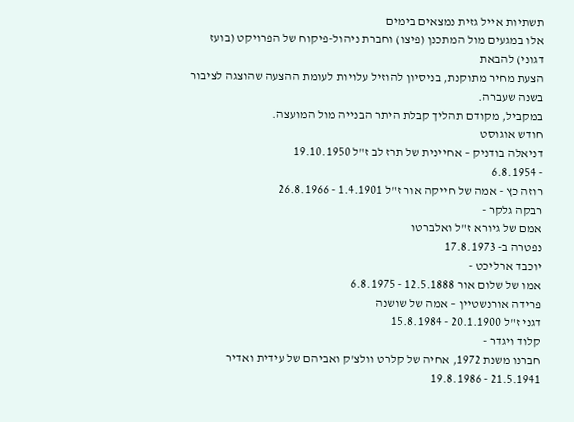תשתיות אייל גזית נמצאים בימים
אלו במגעים מול המתכנן (פיצו) וחברת ניהול-פיקוח של הפרויקט (בועז דגוני) להבאת
הצעת מחיר מתוקנת, בניסיון להוזיל עלויות לעומת ההצעה שהוצגה לציבור בשנה שעברה.
במקביל, מקודם תהליך קבלת היתר הבנייה מול המועצה.
חודש אוגוסט
דניאלה בודניק – אחיינית של תרז לב ז"ל 19.10.1950
- 6.8.1954
רוזה כץ - אמה של חייקה אור ז"ל 1.4.1901 - 26.8.1966
רבקה גלקר -
אמם של גיורא ז"ל ואלברטו
נפטרה ב- 17.8.1973
יוכבד ארליכט -
אמו של שלום אור 12.5.1888 - 6.8.1975
פרידה אורנשטיין – אמה של שושנה
דגני ז"ל 20.1.1900 - 15.8.1984
קלוד ויגדר -
חברנו משנת 1972, אחיה של קלרט וולצ'ק ואביהם של עידית ואדיר
21.5.1941 - 19.8.1986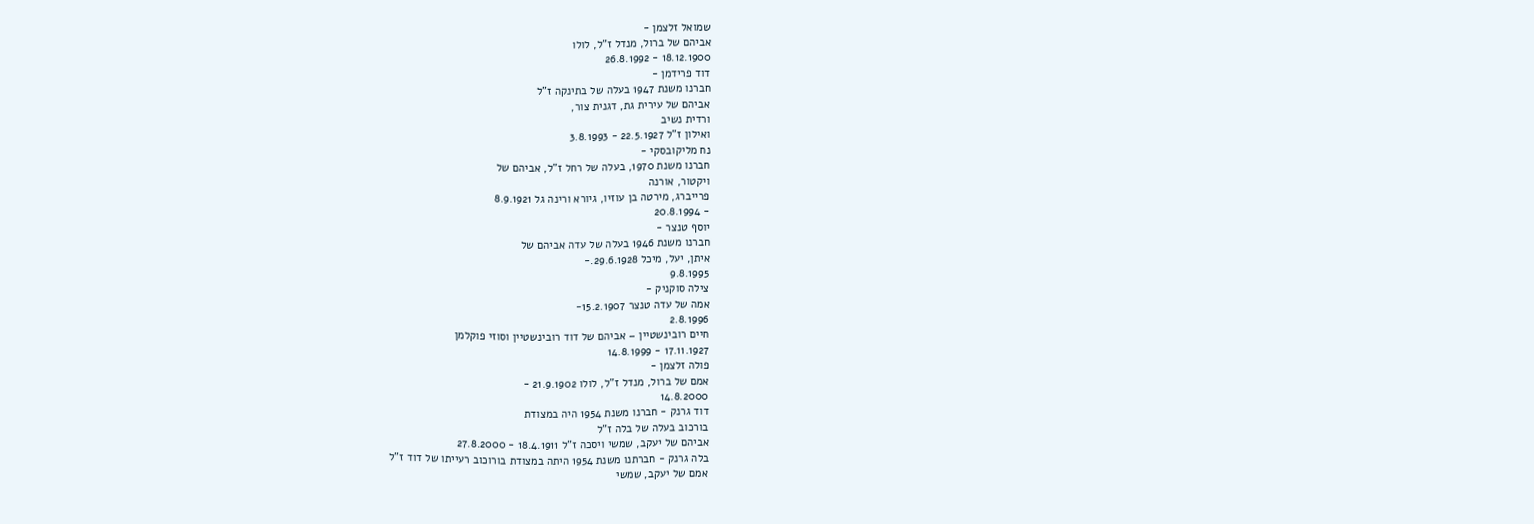שמואל זלצמן -
אביהם של ברול, מנדל ז"ל, לולו
18.12.1900 - 26.8.1992
דוד פרידמן -
חברנו משנת 1947 בעלה של בתינקה ז"ל
אביהם של עירית גת, דגנית צור,
ורדית נשיב
ואילון ז"ל 22.5.1927 - 3.8.1993
נח מליקובסקי -
חברנו משנת 1970, בעלה של רחל ז"ל, אביהם של
ויקטור, אורנה
פרייברג, מירטה בן עוזיו, גיורא ורינה גל 8.9.1921
- 20.8.1994
יוסף טנצר -
חברנו משנת 1946 בעלה של עדה אביהם של
איתן, יעל, מיכל 29.6.1928.-
9.8.1995
צילה סוקניק -
אמה של עדה טנצר 15.2.1907-
2.8.1996
חיים רובינשטיין – אביהם של דוד רובינשטיין וסוזי פוקלמן
17.11.1927 - 14.8.1999
פולה זלצמן -
אמם של ברול, מנדל ז"ל, לולו 21.9.1902 -
14.8.2000
דוד גרנק - חברנו משנת 1954 היה במצודת
בורכוב בעלה של בלה ז"ל
אביהם של יעקב, שמשי ויסכה ז"ל 18.4.1911 - 27.8.2000
בלה גרנק - חברתנו משנת 1954 היתה במצודת בורוכוב רעייתו של דוד ז"ל
אמם של יעקב, שמשי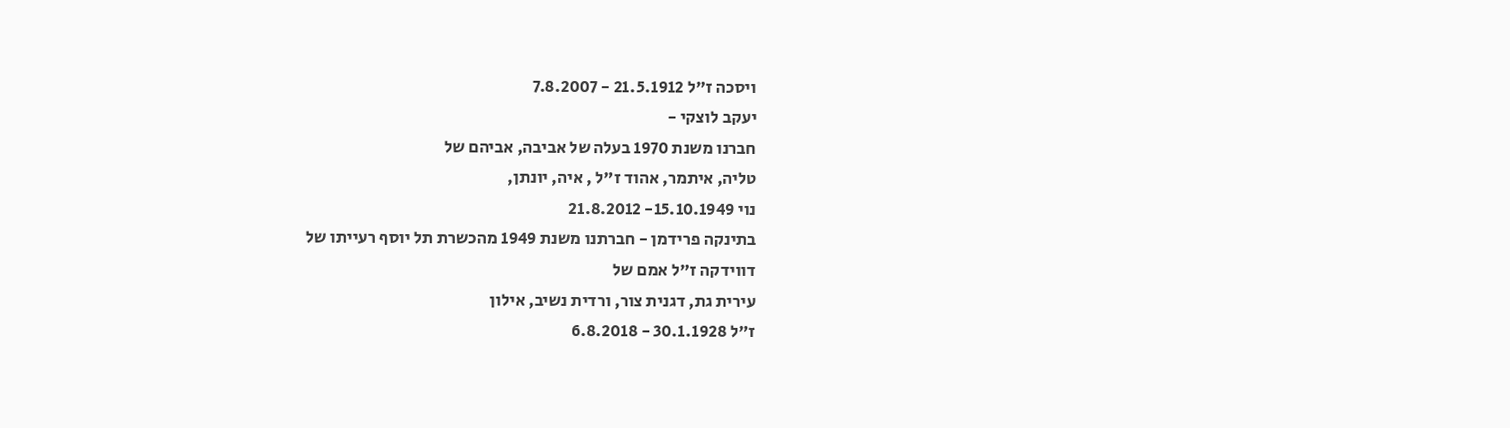ויסכה ז"ל 21.5.1912 - 7.8.2007
יעקב לוצקי -
חברנו משנת 1970 בעלה של אביבה, אביהם של
טליה, איתמר, אהוד ז"ל , איה, יונתן,
נוי 15.10.1949- 21.8.2012
בתינקה פרידמן - חברתנו משנת 1949 מהכשרת תל יוסף רעייתו של
דווידקה ז"ל אמם של
עירית גת, דגנית צור, ורדית נשיב, אילון
ז"ל 30.1.1928 - 6.8.2018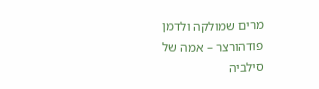מרים שמולקה ולדמן פודהורצר – אמה של סילביה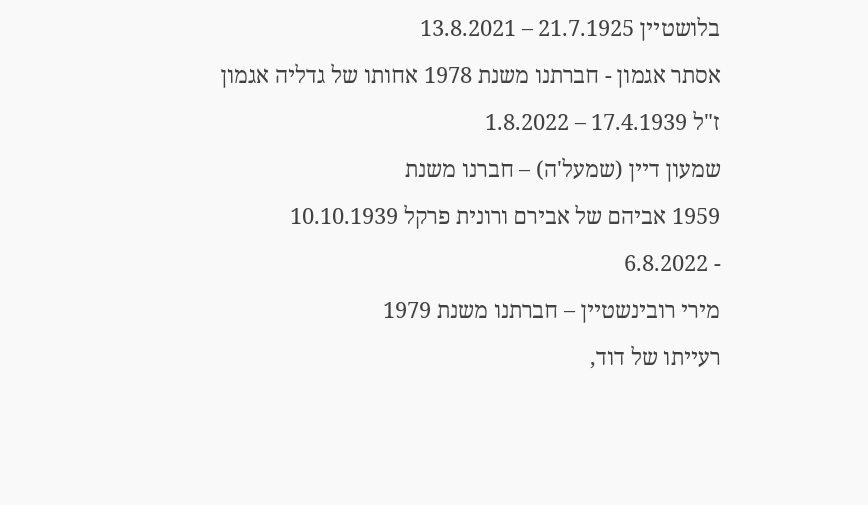בלושטיין 21.7.1925 – 13.8.2021
אסתר אגמון - חברתנו משנת 1978 אחותו של גדליה אגמון
ז"ל 17.4.1939 – 1.8.2022
שמעון דיין (שמעל'ה) – חברנו משנת
1959 אביהם של אבירם ורונית פרקל 10.10.1939
- 6.8.2022
מירי רובינשטיין – חברתנו משנת 1979
רעייתו של דוד,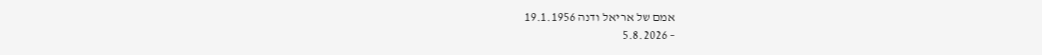אמם של אריאל ודנה 19.1.1956
– 5.8.2026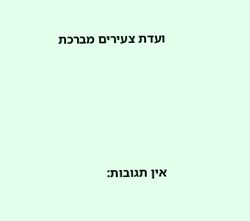ועדת צעירים מברכת







אין תגובות: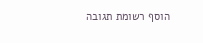הוסף רשומת תגובה